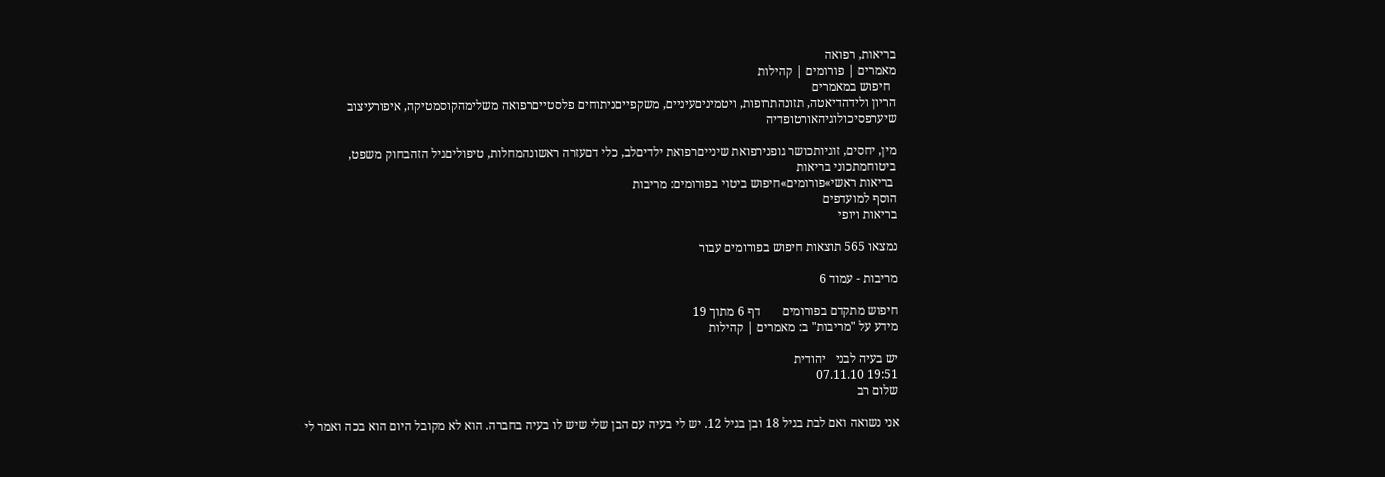בריאות, רפואה
מאמרים | פורומים | קהילות
  חיפוש במאמרים
הריון ולידהדיאטה, תזונהתרופות, ויטמיניםעיניים, משקפייםניתוחים פלסטייםרפואה משלימהקוסמטיקה, איפורעיצוב שיערפסיכולוגיהאורטופדיה

מין, יחסים, זוגיותכושר גופנירפואת שינייםרפואת ילדיםלב, כלי דםעזרה ראשונהמחלות, טיפוליםגיל הזהבחוק משפט, ביטוחמתכוני בריאות
 בריאות ראשי»פורומים»חיפוש ביטוי בפורומים: מריבות
הוסף למועדפים
בריאות ויופי

נמצאו 565 תוצאות חיפוש בפורומים עבור

מריבות - עמוד 6

חיפוש מתקדם בפורומים       דף 6 מתוך 19
מידע על "מריבות" ב: מאמרים | קהילות

יש בעיה לבני   יהודית
19:51 07.11.10
שלום רב

אני נשואה ואם לבת בגיל 18 ובן בגיל 12. יש לי בעיה עם הבן שלי שיש לו בעיה בחברה. הוא לא מקובל היום הוא בכה ואמר לי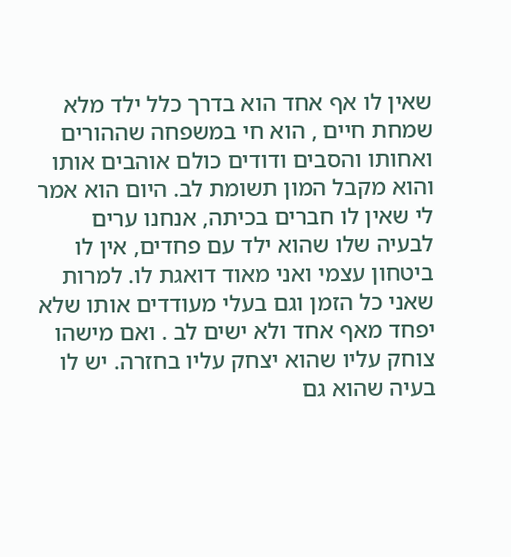שאין לו אף אחד הוא בדרך כלל ילד מלא שמחת חיים , הוא חי במשפחה שההורים ואחותו והסבים ודודים כולם אוהבים אותו והוא מקבל המון תשומת לב. היום הוא אמר לי שאין לו חברים בכיתה, אנחנו ערים לבעיה שלו שהוא ילד עם פחדים, אין לו ביטחון עצמי ואני מאוד דואגת לו. למרות שאני כל הזמן וגם בעלי מעודדים אותו שלא יפחד מאף אחד ולא ישים לב . ואם מישהו צוחק עליו שהוא יצחק עליו בחזרה. יש לו בעיה שהוא גם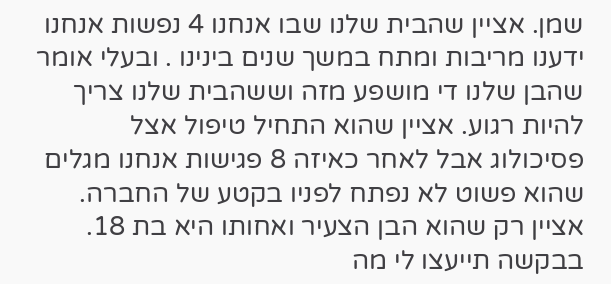שמן. אציין שהבית שלנו שבו אנחנו 4 נפשות אנחנו ידענו מריבות ומתח במשך שנים בינינו . ובעלי אומר שהבן שלנו די מושפע מזה וששהבית שלנו צריך להיות רגוע. אציין שהוא התחיל טיפול אצל פסיכולוג אבל לאחר כאיזה 8 פגישות אנחנו מגלים שהוא פשוט לא נפתח לפניו בקטע של החברה. אציין רק שהוא הבן הצעיר ואחותו היא בת 18. בבקשה תייעצו לי מה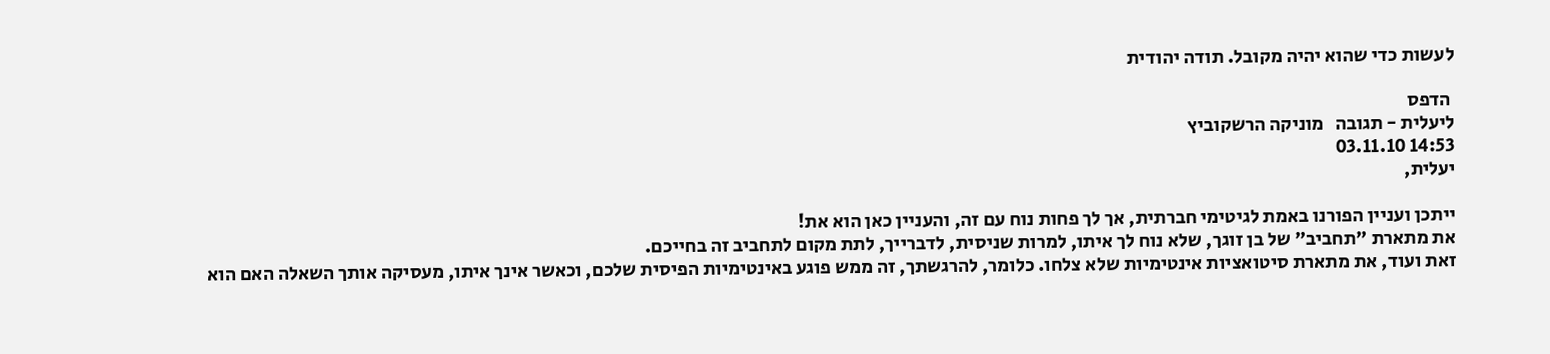לעשות כדי שהוא יהיה מקובל. תודה יהודית

 הדפס
ליעלית - תגובה   מוניקה הרשקוביץ
14:53 03.11.10
יעלית,

ייתכן ועניין הפורנו באמת לגיטימי חברתית, אך לך פחות נוח עם זה, והעניין כאן הוא את!
את מתארת "תחביב" של בן זוגך, שלא נוח לך איתו, למרות שניסית, לדברייך, לתת מקום לתחביב זה בחייכם.
זאת ועוד, את מתארת סיטואציות אינטימיות שלא צלחו. כלומר, להרגשתך, זה ממש פוגע באינטימיות הפיסית שלכם, וכאשר אינך איתו, מעסיקה אותך השאלה האם הוא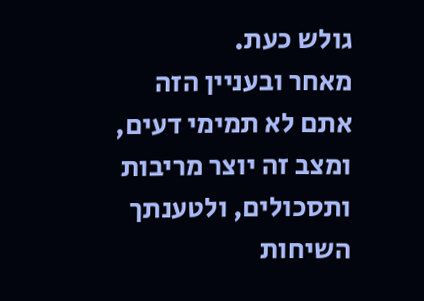גולש כעת.
מאחר ובעניין הזה אתם לא תמימי דעים, ומצב זה יוצר מריבות ותסכולים, ולטענתך השיחות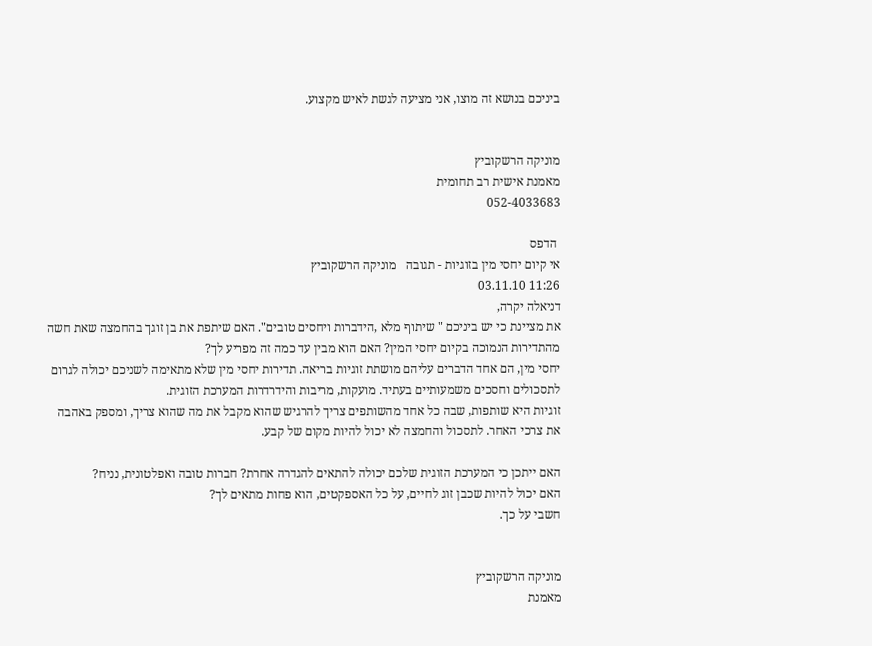ביניכם בנושא זה מוצו, אני מציעה לגשת לאיש מקצוע.


מוניקה הרשקוביץ
מאמנת אישית רב תחומית
052-4033683

 הדפס
אי קיום יחסי מין בזוגיות - תגובה   מוניקה הרשקוביץ
11:26 03.11.10
דניאלה יקרה,
את מציינת כי יש ביניכם " שיתוף מלא ,הידברות ויחסים טובים". האם שיתפת את בן זוגך בהחמצה שאת חשה מהתדירות הנמוכה בקיום יחסי המין? האם הוא מבין עד כמה זה מפריע לך?
יחסי מין, הם אחד הדברים עליהם מושתת זוגיות בריאה. תדירות יחסי מין שלא מתאימה לשניכם יכולה לגרום לתסכולים וחסכים משמעותיים בעתיד. מועקות, מריבות והידרדרות המערכת הזוגית.
זוגיות היא שותפות, שבה כל אחד מהשותפים צריך להרגיש שהוא מקבל את מה שהוא צריך, ומספק באהבה את צרכי האחר. לתסכול והחמצה לא יכול להיות מקום של קבע.

האם ייתכן כי המערכת הזוגית שלכם יכולה להתאים להגדרה אחרת? חברות טובה ואפלטונית, נניח?
האם יכול להיות שכבן זוג לחיים, על כל האספקטים, הוא פחות מתאים לך?
חשבי על כך.


מוניקה הרשקוביץ
מאמנת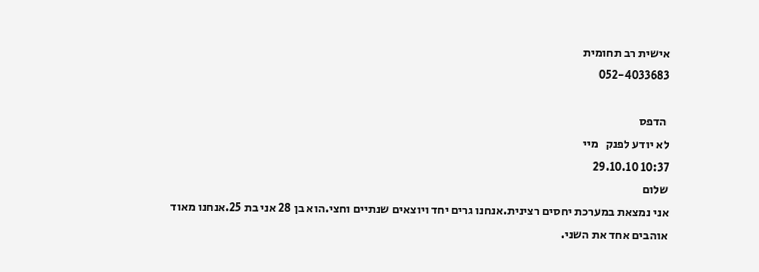אישית רב תחומית
052-4033683

 הדפס
לא יודע לפנק   מיי
10:37 29.10.10
שלום
אני נמצאת במערכת יחסים רצינית.אנחנו גרים יחד ויוצאים שנתיים וחצי.הוא בן 28 אני בת 25.אנחנו מאוד אוהבים אחד את השני.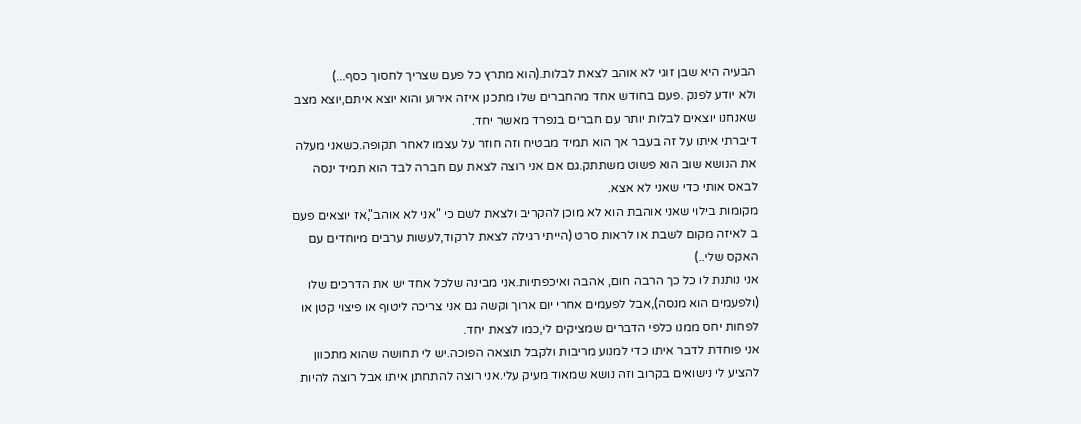הבעיה היא שבן זוגי לא אוהב לצאת לבלות.(הוא מתרץ כל פעם שצריך לחסוך כסף...)
ולא יודע לפנק .פעם בחודש אחד מהחברים שלו מתכנן איזה אירוע והוא יוצא איתם,יוצא מצב שאנחנו יוצאים לבלות יותר עם חברים בנפרד מאשר יחד.
דיברתי איתו על זה בעבר אך הוא תמיד מבטיח וזה חוזר על עצמו לאחר תקופה.כשאני מעלה את הנושא שוב הוא פשוט משתתק.גם אם אני רוצה לצאת עם חברה לבד הוא תמיד ינסה לבאס אותי כדי שאני לא אצא.
מקומות בילוי שאני אוהבת הוא לא מוכן להקריב ולצאת לשם כי "אני לא אוהב",אז יוצאים פעם ב לאיזה מקום לשבת או לראות סרט (הייתי רגילה לצאת לרקוד,לעשות ערבים מיוחדים עם האקס שלי..)
אני נותנת לו כל כך הרבה חום, אהבה ואיכפתיות.אני מבינה שלכל אחד יש את הדרכים שלו (ולפעמים הוא מנסה),אבל לפעמים אחרי יום ארוך וקשה גם אני צריכה ליטוף או פיצוי קטן או לפחות יחס ממנו כלפי הדברים שמציקים לי,כמו לצאת יחד.
אני פוחדת לדבר איתו כדי למנוע מריבות ולקבל תוצאה הפוכה.יש לי תחושה שהוא מתכוון להציע לי נישואים בקרוב וזה נושא שמאוד מעיק עלי.אני רוצה להתחתן איתו אבל רוצה להיות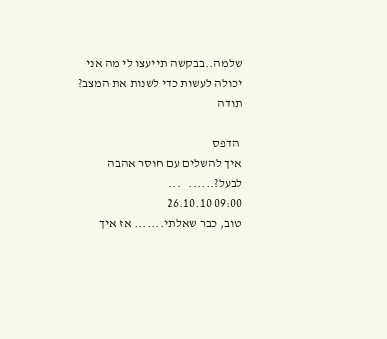שלמה..בבקשה תייעצו לי מה אני יכולה לעשות כדי לשנות את המצב?
תודה

 הדפס
איך להשלים עם חוסר אהבה לבעל?......   ...
09:00 26.10.10
טוב, כבר שאלתי....... אז איך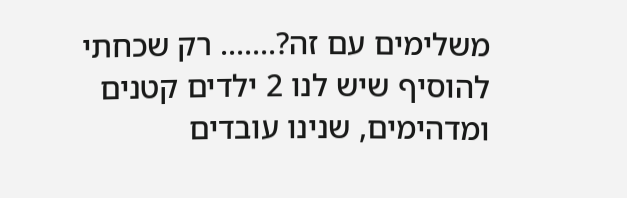משלימים עם זה?....... רק שכחתי להוסיף שיש לנו 2 ילדים קטנים ומדהימים, שנינו עובדים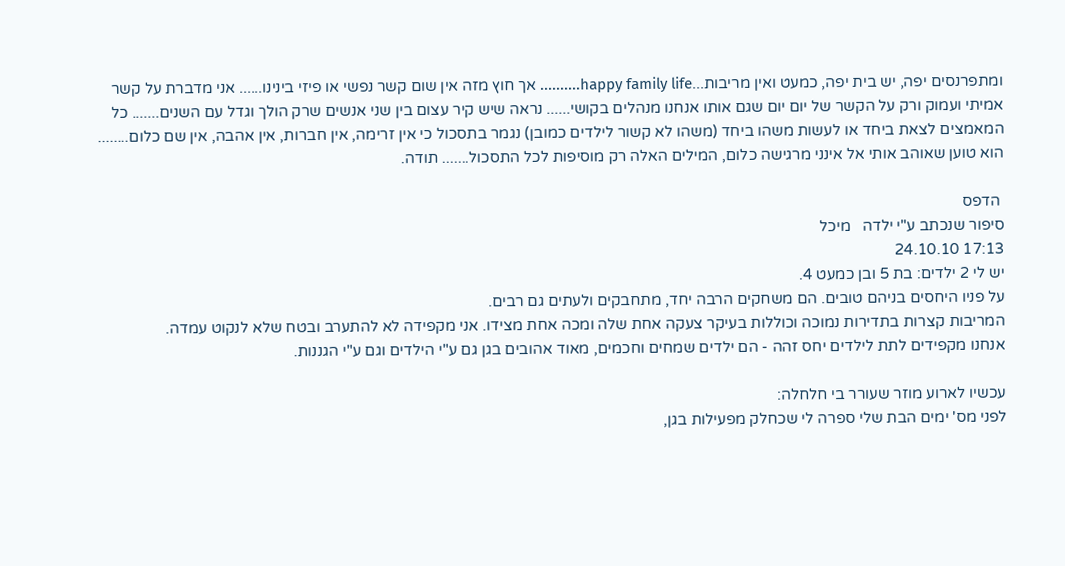ומתפרנסים יפה, יש בית יפה, כמעט ואין מריבות...happy family life.......... אך חוץ מזה אין שום קשר נפשי או פיזי בינינו...... אני מדברת על קשר אמיתי ועמוק ורק על הקשר של יום יום שגם אותו אנחנו מנהלים בקושי...... נראה שיש קיר עצום בין שני אנשים שרק הולך וגדל עם השנים....... כל המאמצים לצאת ביחד או לעשות משהו ביחד (משהו לא קשור לילדים כמובן) נגמר בתסכול כי אין זרימה, אין חברות, אין אהבה, אין שם כלום........ הוא טוען שאוהב אותי אל אינני מרגישה כלום, המילים האלה רק מוסיפות לכל התסכול....... תודה.

 הדפס
סיפור שנכתב ע"י ילדה   מיכל
17:13 24.10.10
יש לי 2 ילדים: בת 5 ובן כמעט 4.
על פניו היחסים בניהם טובים. הם משחקים הרבה יחד, מתחבקים ולעתים גם רבים.
המריבות קצרות בתדירות נמוכה וכוללות בעיקר צעקה אחת שלה ומכה אחת מצידו. אני מקפידה לא להתערב ובטח שלא לנקוט עמדה.
אנחנו מקפידים לתת לילדים יחס זהה - הם ילדים שמחים וחכמים, מאוד אהובים בגן גם ע"י הילדים וגם ע"י הגננות.

עכשיו לארוע מוזר שעורר בי חלחלה:
לפני מס' ימים הבת שלי ספרה לי שכחלק מפעילות בגן,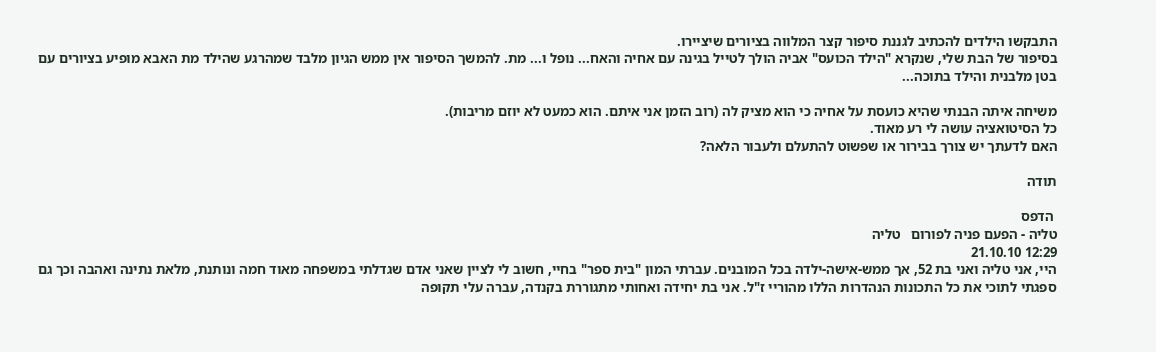התבקשו הילדים להכתיב לגננת סיפור קצר המלווה בציורים שיציירו.
בסיפור של הבת שלי, שנקרא "הילד הכועס" אביה הולך לטייל בגינה עם אחיה והאח... נופל ו... מת. להמשך הסיפור אין ממש הגיון מלבד שמהרגע שהילד מת האבא מופיע בציורים עם בטן מלבנית והילד בתוכה...

משיחה איתה הבנתי שהיא כועסת על אחיה כי הוא מציק לה (רוב הזמן אני איתם. הוא כמעט לא יוזם מריבות).
כל הסיטואציה עושה לי רע מאוד.
האם לדעתך יש צורך בבירור או שפשוט להתעלם ולעבור הלאה?

תודה

 הדפס
טליה - הפעם פניה לפורום   טליה
12:29 21.10.10
היי, אני טליה ואני בת 52, אך ממש-אישה-ילדה בכל המובנים. עברתי המון "בית ספר" בחיי, חשוב לי לציין שאני אדם שגדלתי במשפחה מאוד חמה ונותנת, מלאת נתינה ואהבה וכך גם ספגתי לתוכי את כל התכונות הנהדרות הללו מהוריי ז"ל. אני בת יחידה ואחותי מתגוררת בקנדה, עברה עלי תקופה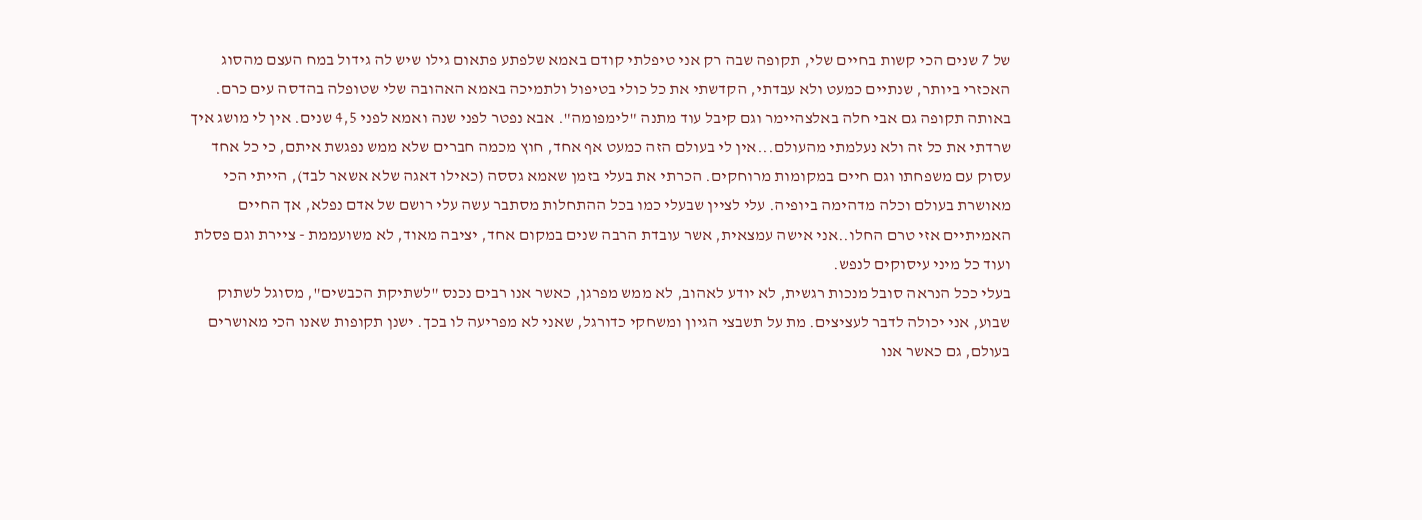של 7 שנים הכי קשות בחיים שלי, תקופה שבה רק אני טיפלתי קודם באמא שלפתע פתאום גילו שיש לה גידול במח העצם מהסוג האכזרי ביותר, שנתיים כמעט ולא עבדתי, הקדשתי את כל כולי בטיפול ולתמיכה באמא האהובה שלי שטופלה בהדסה עים כרם. באותה תקופה גם אבי חלה באלצהיימר וגם קיבל עוד מתנה "לימפומה". אבא נפטר לפני שנה ואמא לפני 4,5 שנים. אין לי מושג איך שרדתי את כל זה ולא נעלמתי מהעולם...אין לי בעולם הזה כמעט אף אחד, חוץ מכמה חברים שלא ממש נפגשת איתם, כי כל אחד עסוק עם משפחתו וגם חיים במקומות מרוחקים. הכרתי את בעלי בזמן שאמא גססה (כאילו דאגה שלא אשאר לבד), הייתי הכי מאושרת בעולם וכלה מדהימה ביופיה. עלי לציין שבעלי כמו בכל ההתחלות מסתבר עשה עלי רושם של אדם נפלא, אך החיים האמיתיים אזי טרם החלו..אני אישה עמצאית, אשר עובדת הרבה שנים במקום אחד, יציבה מאוד, לא משועממת - ציירת וגם פסלת ועוד כל מיני עיסוקים לנפש.
בעלי ככל הנראה סובל מנכות רגשית, לא יודע לאהוב, לא ממש מפרגן, כאשר אנו רבים נכנס "לשתיקת הכבשים", מסוגל לשתוק שבוע, אני יכולה לדבר לעציצים. מת על תשבצי הגיון ומשחקי כדורגל, שאני לא מפריעה לו בכך. ישנן תקופות שאנו הכי מאושרים בעולם, גם כאשר אנו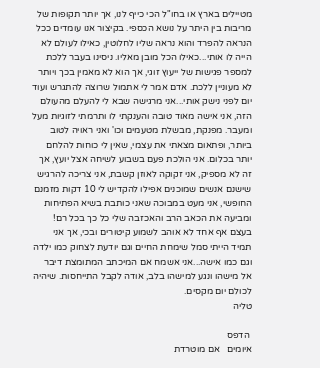מטיילים בארץ או בחו"ל הכי כייף לנו, אך יותר תקופות של מריבות בין היתר על נושא הכספי. בקיצור אנו עומדים ככל הנראה להפרד והוא נראה שליו לחלוטין, כאילו לעולם לא הייה לו אותי...כאילו הכל מובן מאליו. ניסינו בעבר ללכת למספר פגישות של ייעוץ זוגי, אך הוא לא מאמין בכך ויותר לא מעוניין ללכת. אדם אמר לי אתמול שרוצה להתגרש ועוד יום לפני נישק אותי...אני מרגישה שבא לי להעלם מהעולם הזה, אני אישה מאוד טובה והענקתי לו ותרמתי לזוגיות מעל ומעבר. מפנקת, מבשלת מטעמים וכו' ואני ראויה לטוב ביותר, ופתאום מצאתי את עצמי, שאין לי כוחות להלחם יותר בכלום. אני הולכת פעם בשבוע לשיחה אצל יועץ, אך זה לא מספיק, אני זקוקה לאוזן קשבת, אני צריכה להרגיש שישנם אנשים שמוכנים אפילו להקדיש לי 10 דקות מזמנם החופשי, אני מעט במבוכה שאני כותבת בשיא הפתיחות ומביעה את הכאב הרב והאכזבה שלי כל כך בכל רם! בעצם אף אחד לא אוהב לשמוע קיטורים ובכי, אך אני תמיד הייתי סמל שימחת החיים וגם יודעת לצחוק כמו ילדה וגם כמו אישה...אני אשמח אם המיכתב המתומצת דיבר אל מישהו ונגע למישהו בלב, אודה לקבל התייחסות. שיהיה לכולם יום מקסים.
טליה

 הדפס
איומים   אם מוטרדת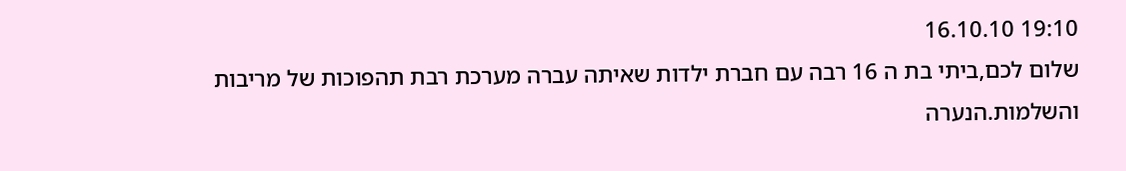19:10 16.10.10
שלום לכם,ביתי בת ה 16 רבה עם חברת ילדות שאיתה עברה מערכת רבת תהפוכות של מריבות והשלמות.הנערה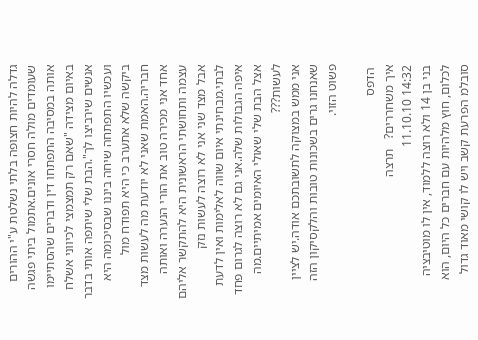גדלה להיות חצופה בלתי נשלטת ע"י ההורים שעומדים מולה חסרי אונים.אתמול ביתי פגשה אותה במסיבה התפתחו דין ודברים שהסתיימו באיום מצידה "שאם רק תמצמצי לכיווני אשלח אנשים שירביצו לך".הבת שלי שיתפה אותי בדבר ועכשיו התפתחה שיחה ביננו שבסיכומה היא ביקשה שלא אתערב כי היא תפודח מול חבריה.האמת שאני לא יודעת מה לעשות מצד אחד אני מכירה טוב את הורי הנערה ואותה עצמה ותחושתי הראשונית היא להתקשר אליהם אבל מצד שני אני לא רוצה לעשות נזק לבתי.מבחינתי איום שווה לאלימות ואין לדעת איפה הגבולות שלה.אני גם לא רוצה לגרום פחד אצל הבת שלי שאולי האיומים אמיתיים.מה לעשות???
אני ממש במצוקה לתשובתכם אודה.יש לציין שאנחנו גרים בשכונות טובות והלקסיקון הזה פשוט הזוי.

 הדפס
איך משחררים?   תרצה
14:32 11.10.10
בני בן 14 ולא רוצה ללמוד, אין לו מוטיבציה לכלום, חוץ מלהיות עם חברים כל היום, הוא סובלמ הפרעת קשב ויש לו קושי מאוד גדול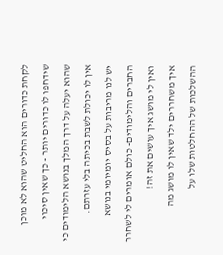לקחת כדורים הוא החליט שהוא לא מוכן שידחפו לו כדורים יותר - כך שאין סיכוי שהוא יעלה על דרך המלך בנושא הלימודים כי אין לו יכולת לשבת בכיתה בלי עזרתם.
יש לנו מריבות על בסיס יומיומי בנושא החברים והלימודים- כולם אומרים לי לשחרר ואין לי מושג איך עושים את זה!
איך משחררים ילד שאין לו מושג מה ההשלכות של ההחלטות שלו על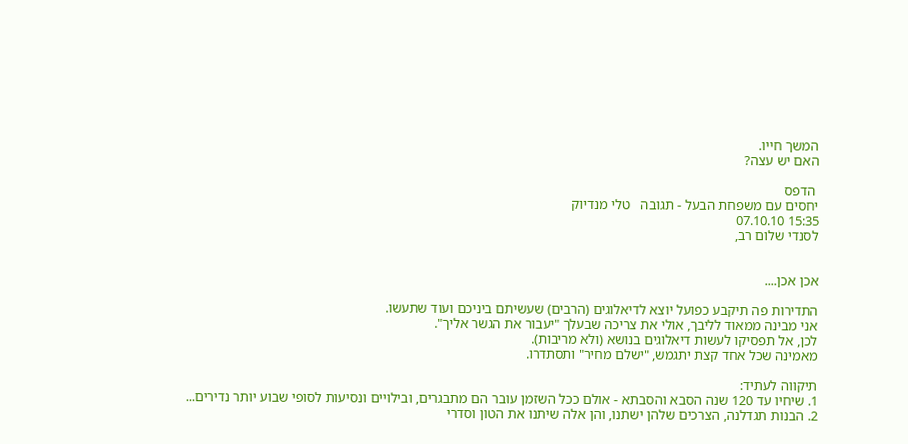המשך חייו.
האם יש עצה?

 הדפס
יחסים עם משפחת הבעל - תגובה   טלי מנדיוק
15:35 07.10.10
לסנדי שלום רב,


אכן אכן....

התדירות פה תיקבע כפועל יוצא לדיאלוגים (הרבים) שעשיתם ביניכם ועוד שתעשו.
אני מבינה ממאוד לליבך, אולי את צריכה שבעלך "יעבור את הגשר אליך".
לכן, אל תפסיקו לעשות דיאלוגים בנושא (ולא מריבות).
מאמינה שכל אחד קצת יתגמש, "ישלם מחיר" ותסתדרו.

תיקווה לעתיד:
1. שיחיו עד 120 שנה הסבא והסבתא - אולם ככל השזמן עובר הם מתבגרים, ובילויים ונסיעות לסופי שבוע יותר נדירים...
2. הבנות תגדלנה, הצרכים שלהן ישתנו, והן אלה שיתנו את הטון וסדרי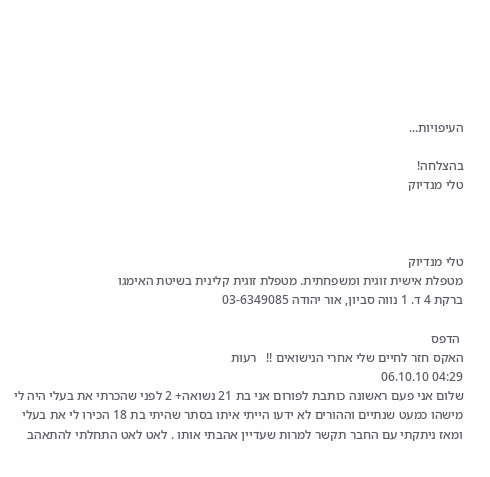העיפויות...

בהצלחה!
טלי מנדיוק



טלי מנדיוק
מטפלת אישית זוגית ומשפחתית. מטפלת זוגית קלינית בשיטת האימגו
ברקת 4 ד. 1 נווה סביון, אור יהודה 03-6349085

 הדפס
האקס חזר לחיים שלי אחרי הנישואים !!   רעות
04:29 06.10.10
שלום אני פעם ראשונה כותבת לפורום אני בת 21 נשואה+ 2 לפני שהכרתי את בעלי היה לי מישהו כמעט שנתיים וההורים לא ידעו הייתי איתו בסתר שהיתי בת 18 הכירו לי את בעלי ומאז ניתקתי עם החבר תקשר למרות שעדיין אהבתי אותו . לאט לאט התחלתי להתאהב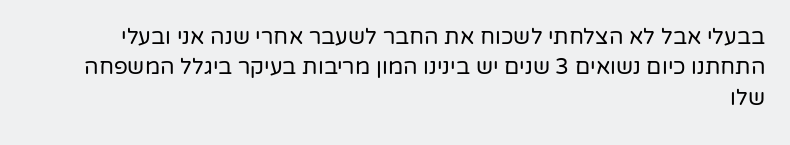בבעלי אבל לא הצלחתי לשכוח את החבר לשעבר אחרי שנה אני ובעלי התחתנו כיום נשואים 3 שנים יש בינינו המון מריבות בעיקר ביגלל המשפחה שלו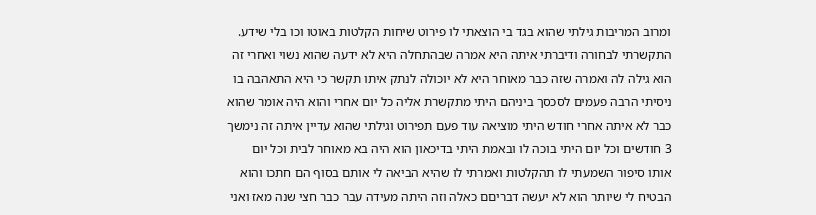ומרוב המריבות גילתי שהוא בגד בי הוצאתי לו פירוט שיחות הקלטות באוטו וכו בלי שידע. התקשרתי לבחורה ודיברתי איתה היא אמרה שבהתחלה היא לא ידעה שהוא נשוי ואחרי זה הוא גילה לה ואמרה שזה כבר מאוחר היא לא יוכולה לנתק איתו תקשר כי היא התאהבה בו ניסיתי הרבה פעמים לסכסך ביניהם היתי מתקשרת אליה כל יום אחרי והוא היה אומר שהוא כבר לא איתה אחרי חודש היתי מוציאה עוד פעם תפירוט וגילתי שהוא עדיין איתה זה נימשך 3 חודשים וכל יום היתי בוכה לו ובאמת היתי בדיכאון הוא היה בא מאוחר לבית וכל יום אותו סיפור השמעתי לו תהקלטות ואמרתי לו שהיא הביאה לי אותם בסוף הם חתכו והוא הבטיח לי שיותר הוא לא יעשה דבריםם כאלה וזה היתה מעידה עבר כבר חצי שנה מאז ואני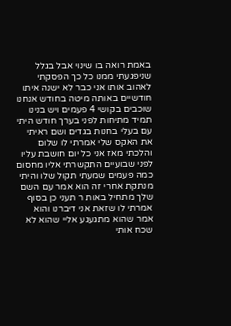באמת רואה בו שינוי אבל בגלל שניפגעתי ממנו כל כך הפסקתי לאהוב אותו אני כבר לא ישנה איתו חודשיים באותה מיטה בחודש אנחנו שוכבים בקושי 4 פעמים ויש בנינו תמיד מתיחות לפני בערך חודש היתי עם בעלי בחנות בגדים ושם ראיתי את האקס שלי אמרתי לו שלום והלכתי מאז אני כל יום חושבת עליו לפני שבועיים התקשרתי אליו מחסום כמה פעמים שמעתי תקול שלו והיתי מנתקת אחרי זה הוא אמר עם השם שלך מתחיל באות ר תעני כן בסוף אמרתי לו שזאת אני דיברנו והוא אמר שהוא מתגעגע אליי שהוא לא שכח אותי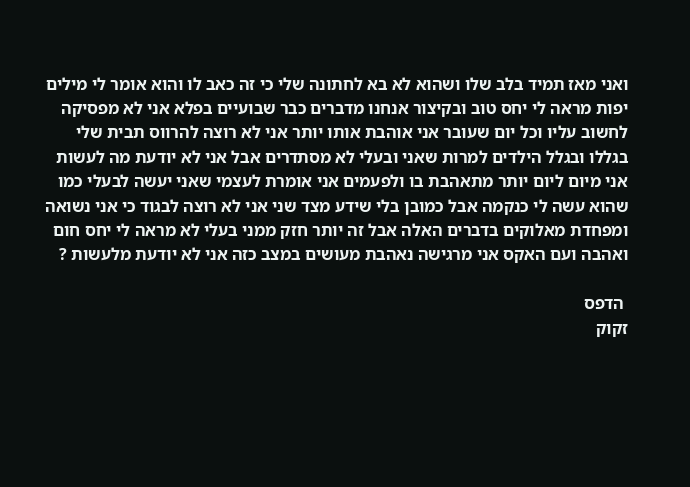ואני מאז תמיד בלב שלו ושהוא לא בא לחתונה שלי כי זה כאב לו והוא אומר לי מילים יפות מראה לי יחס טוב ובקיצור אנחנו מדברים כבר שבועיים בפלא אני לא מפסיקה לחשוב עליו וכל יום שעובר אני אוהבת אותו יותר אני לא רוצה להרווס תבית שלי בגללו ובגלל הילדים למרות שאני ובעלי לא מסתדרים אבל אני לא יודעת מה לעשות אני מיום ליום יותר מתאהבת בו ולפעמים אני אומרת לעצמי שאני יעשה לבעלי כמו שהוא עשה לי כנקמה אבל כמובן בלי שידע מצד שני אני לא רוצה לבגוד כי אני נשואה ומפחדת מאלוקים בדברים האלה אבל זה יותר חזק ממני בעלי לא מראה לי יחס חום ואהבה ועם האקס אני מרגישה נאהבת מעושים במצב כזה אני לא יודעת מלעשות ?

 הדפס
זקוק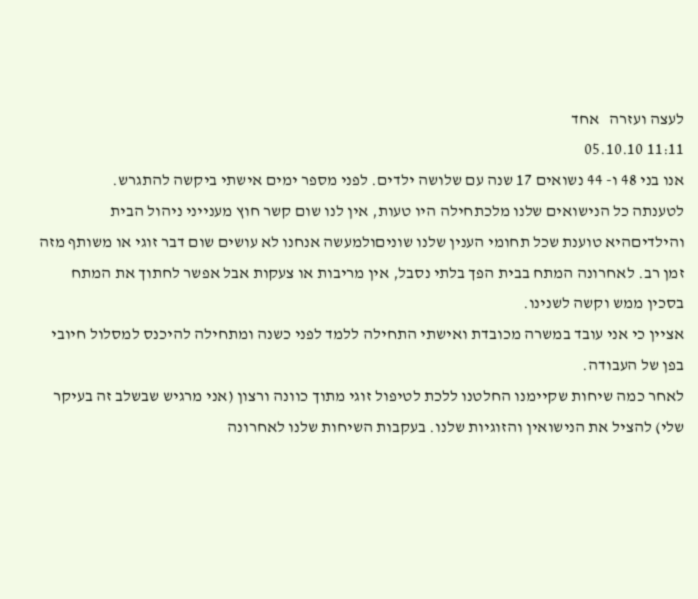לעצה ועזרה   אחד
11:11 05.10.10
אנו בני 48 ו- 44 נשואים 17 שנה עם שלושה ילדים. לפני מספר ימים אישתי ביקשה להתגרש.
לטענתה כל הנישואים שלנו מלכתחילה היו טעות, אין לנו שום קשר חוץ מענייני ניהול הבית והילדיםהיא טוענת שכל תחומי הענין שלנו שוניםולמעשה אנחנו לא עושים שום דבר זוגי או משותף מזה זמן רב. לאחרונה המתח בבית הפך בלתי נסבל, אין מריבות או צעקות אבל אפשר לחתוך את המתח בסכין ממש וקשה לשנינו.
אציין כי אני עובד במשרה מכובדת ואישתי התחילה ללמד לפני כשנה ומתחילה להיכנס למסלול חיובי בפן של העבודה.
לאחר כמה שיחות שקיימנו החלטנו ללכת לטיפול זוגי מתוך כוונה ורצון (אני מרגיש שבשלב זה בעיקר שלי) להציל את הנישואין והזוגיות שלנו. בעקבות השיחות שלנו לאחרונה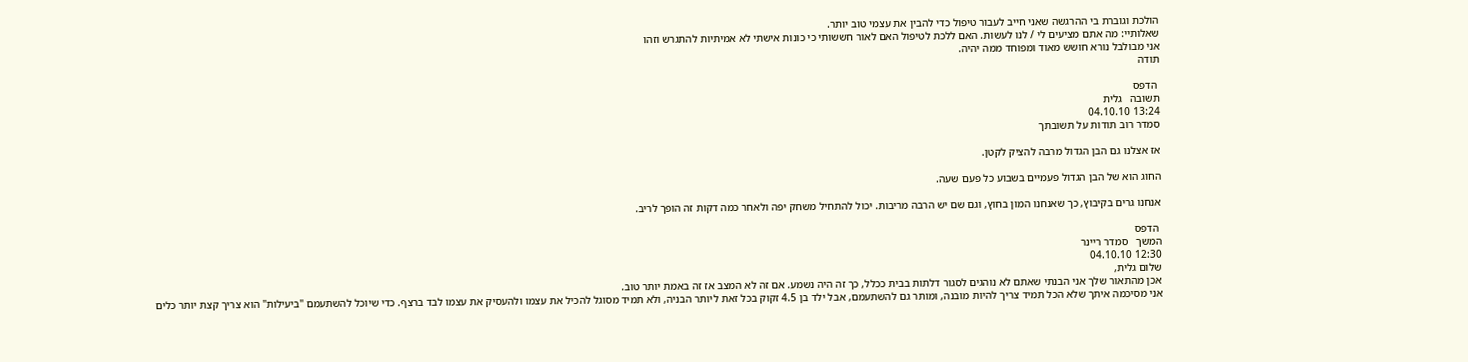הולכת וגוברת בי ההרגשה שאני חייב לעבור טיפול כדי להבין את עצמי טוב יותר.
שאלותיי: מה אתם מציעים לי / לנו לעשות. האם ללכת לטיפול האם לאור חששותי כי כונות אישתי לא אמיתיות להתגרש וזהו
אני מבולבל נורא חושש מאוד ומפוחד ממה יהיה.
תודה

 הדפס
תשובה   גלית
13:24 04.10.10
סמדר רוב תודות על תשובתך

אז אצלנו גם הבן הגדול מרבה להציק לקטן.

החוג הוא של הבן הגדול פעמיים בשבוע כל פעם שעה.

אנחנו גרים בקיבוץ, כך שאנחנו המון בחוץ, וגם שם יש הרבה מריבות. יכול להתחיל משחק יפה ולאחר כמה דקות זה הופך לריב.

 הדפס
המשך   סמדר ריינר
12:30 04.10.10
שלום גלית,
אכן מהתאור שלך אני הבנתי שאתם לא נוהגים לסגור דלתות בבית ככלל, כך זה היה נשמע. אם זה לא המצב אז זה באמת יותר טוב.
אני מסיכמה איתך שלא הכל תמיד צריך להיות מובנה, ומותר גם להשתעמם, אבל ילד בן 4.5 זקוק בכל זאת ליותר הבניה, ולא תמיד מסוגל להכיל את עצמו ולהעסיק את עצמו לבד ברצף. כדי שיוכל להשתעמם "ביעילות" הוא צריך קצת יותר כלים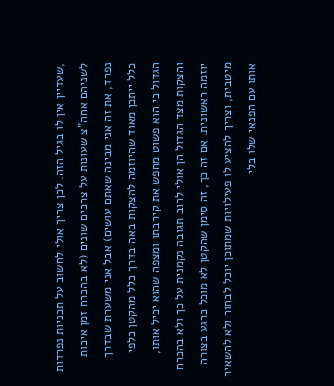,שעדיין אין לו בגיל הזה. לכן צריך אולי לחשוב על תכניות נפרדות לשניהם אחה"צ שעונות על צרכים שונים (לא בהכרח זמן איכות נפרד, את זה אני מבינה שאתם עושים) אבל אני משערת שבדרך כלל ייתכן מאוד שהיוזמה להצקות באה בדרך כלל מהקטן כלפי הגדול כי הוא פשוט מחפש את קירבתו ומצפה שהוא יכיל אותו, והצקות מצד הגדול הן אולי לרוב תגובה נקמנית על כך ולא בהכרח יוזמה ראשונית. אם זה כך, זה סימן שהקטן לא מוכל כרגע בצורה מיטבית, וצריך להציע לו פעילויות שמתוכן יוכל לבחור ולא להשאיר אותו עם הפנאי שלו בלי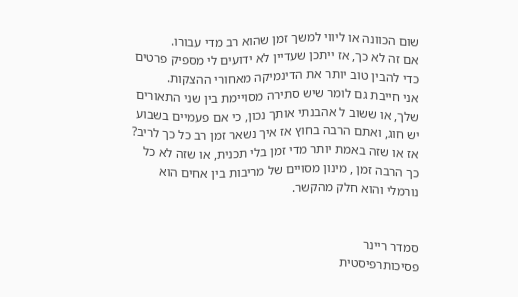שום הכוונה או ליווי למשך זמן שהוא רב מדי עבורו.
אם זה לא כך, אז ייתכן שעדיין לא ידועים לי מספיק פרטים כדי להבין טוב יותר את הדינמיקה מאחורי ההצקות.
אני חייבת גם לומר שיש סתירה מסויימת בין שני התאורים שלך, או ששוב ל אהבנתי אותך נכון, כי אם פעמיים בשבוע יש חוג, ואתם הרבה בחוץ אז איך נשאר זמן רב כל כך לריב? אז או שזה באמת יותר מדי זמן בלי תכנית, או שזה לא כל כך הרבה זמן , מינון מסויים של מריבות בין אחים הוא נורמלי והוא חלק מהקשר.


סמדר ריינר
פסיכותרפיסטית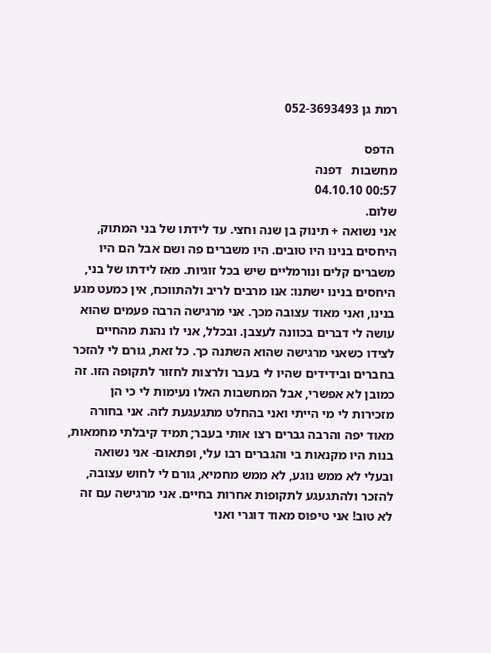רמת גן 052-3693493

 הדפס
מחשבות   דפנה
00:57 04.10.10
שלום.
אני נשואה + תינוק בן שנה וחצי. עד לידתו של בני המתוק, היחסים בנינו היו טובים. היו משברים פה ושם אבל הם היו משברים קלים ונורמליים שיש בכל זוגיות. מאז לידתו של בני, היחסים בנינו ישתנו: אנו מרבים לריב ולהתווכח, אין כמעט מגע בנינו, ואני מאוד עצובה מכך. אני מרגישה הרבה פעמים שהוא עושה לי דברים בכוונה לעצבן. ובכלל, אני לו נהנת מהחיים לצידו כשאני מרגישה שהוא השתנה כך. כל זאת, גורם לי להזכר בחברים ובידידים שהיו לי בעבר ולרצות לחזור לתקופה הזו. זה כמובן לא אפשרי, אבל המחשבות האלו נעימות לי כי הן מזכירות לי מי הייתי ואני בהחלט מתגעגעת לזה. אני בחורה מאוד יפה והרבה גברים רצו אותי בעבר; תמיד קיבלתי מחמאות, בנות היו מקנאות בי והגברים רבו עלי, ופתאום- אני נשואה ובעלי לא ממש נוגע, לא ממש מחמיא, גורם לי לחוש עצובה, להזכר ולהתגעגע לתקופות אחרות בחיים. אני מרגישה עם זה לא טוב! אני טיפוס מאוד דוגרי ואני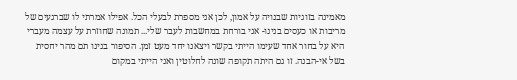מאמינה בזוגיות שבנויה על אמון, לכן אני מספרת לבעלי הכל. אפילו אמרתי לו שברגעים של מריבות או כעסים בנינו- אני בורחת במחשבות לעבר שלי... תמונה שחוזרת על עצמה מעברי היא על בחור אחד שעימו הייתי בקשר ויצאנו יחד מעט זמן. הסיפור בנינו תם מהר יחסית בשל אי-הבנה. זו גם היתה תקופה שונה לחלוטין ואני הייתי במקום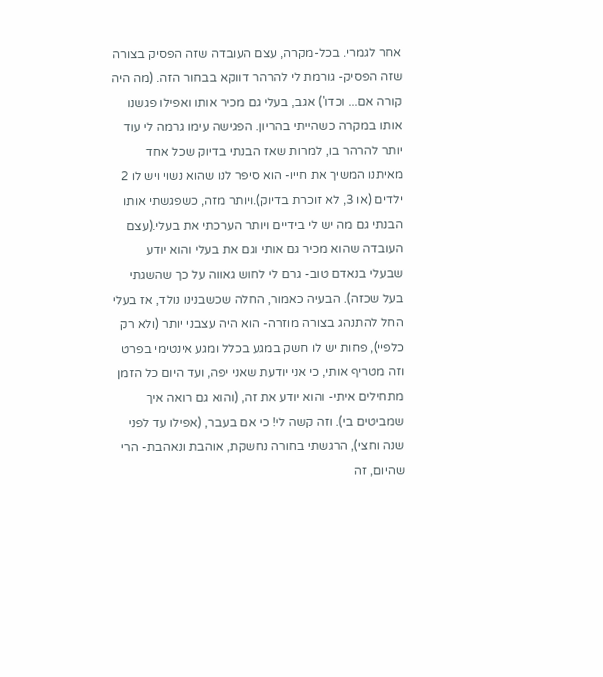אחר לגמרי. בכל-מקרה, עצם העובדה שזה הפסיק בצורה שזה הפסיק- גורמת לי להרהר דווקא בבחור הזה. (מה היה קורה אם... וכדו') אגב, בעלי גם מכיר אותו ואפילו פגשנו אותו במקרה כשהייתי בהריון. הפגישה עימו גרמה לי עוד יותר להרהר בו, למרות שאז הבנתי בדיוק שכל אחד מאיתנו המשיך את חייו- הוא סיפר לנו שהוא נשוי ויש לו 2 ילדים (או 3, לא זוכרת בדיוק).ויותר מזה, כשפגשתי אותו הבנתי גם מה יש לי בידיים ויותר הערכתי את בעלי.(עצם העובדה שהוא מכיר גם אותי וגם את בעלי והוא יודע שבעלי בנאדם טוב- גרם לי לחוש גאווה על כך שהשגתי בעל שכזה). הבעיה כאמור, החלה שכשבנינו נולד, אז בעלי החל להתנהג בצורה מוזרה- הוא היה עצבני יותר (ולא רק כלפיי), פחות יש לו חשק במגע בכלל ומגע אינטימי בפרט וזה מטריף אותי, כי אני יודעת שאני יפה, ועד היום כל הזמן מתחילים איתי- והוא יודע את זה, (והוא גם רואה איך שמביטים בי). וזה קשה לי! כי אם בעבר, (אפילו עד לפני שנה וחצי), הרגשתי בחורה נחשקת, אוהבת ונאהבת- הרי שהיום, זה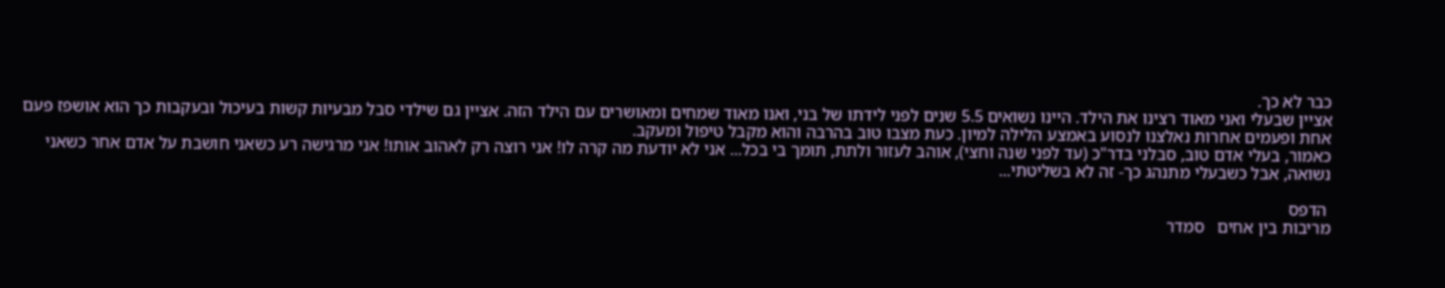כבר לא כך.
אציין שבעלי ואני מאוד רצינו את הילד. היינו נשואים 5.5 שנים לפני לידתו של בני, ואנו מאוד שמחים ומאושרים עם הילד הזה. אציין גם שילדי סבל מבעיות קשות בעיכול ובעקבות כך הוא אושפז פעם אחת ופעמים אחרות נאלצנו לנסוע באמצע הלילה למיון. כעת מצבו טוב בהרבה והוא מקבל טיפול ומעקב.
כאמור, בעלי אדם טוב, סבלני בדר"כ (עד לפני שנה וחצי), אוהב לעזור ולתת, תומך בי בכל... אני לא יודעת מה קרה לו! אני רוצה רק לאהוב אותו! אני מרגישה רע כשאני חושבת על אדם אחר כשאני נשואה, אבל כשבעלי מתנהג כך- זה לא בשליטתי...

 הדפס
מריבות בין אחים   סמדר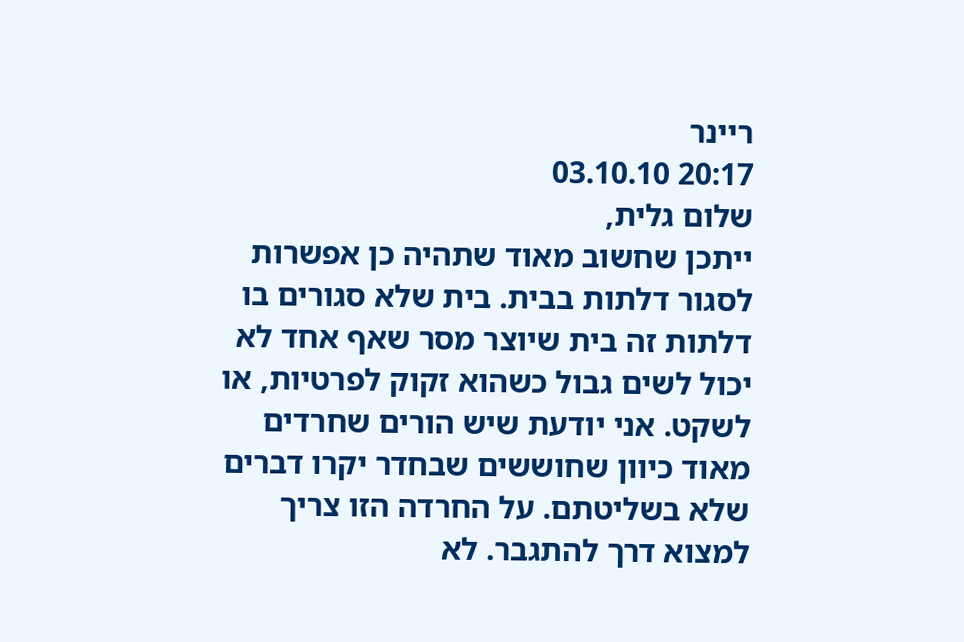ריינר
20:17 03.10.10
שלום גלית,
ייתכן שחשוב מאוד שתהיה כן אפשרות לסגור דלתות בבית. בית שלא סגורים בו דלתות זה בית שיוצר מסר שאף אחד לא יכול לשים גבול כשהוא זקוק לפרטיות, או לשקט. אני יודעת שיש הורים שחרדים מאוד כיוון שחוששים שבחדר יקרו דברים שלא בשליטתם. על החרדה הזו צריך למצוא דרך להתגבר. לא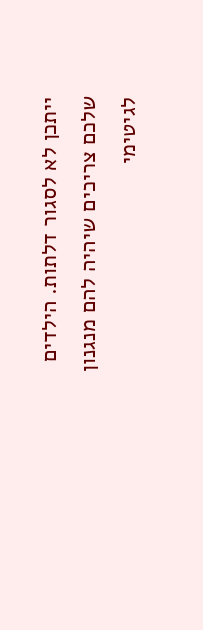ייתכן לא לסגור דלתות. הילדים שלכם צריכים שיהיה להם מנגנון לגיטימי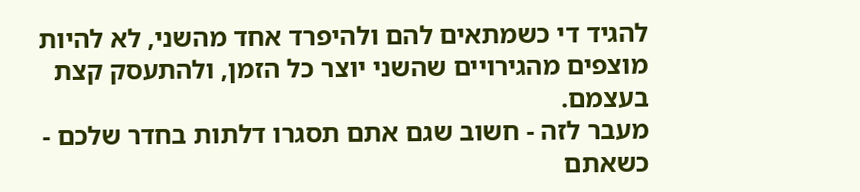להגיד די כשמתאים להם ולהיפרד אחד מהשני, לא להיות מוצפים מהגירויים שהשני יוצר כל הזמן, ולהתעסק קצת בעצמם.
מעבר לזה - חשוב שגם אתם תסגרו דלתות בחדר שלכם - כשאתם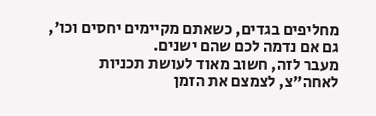מחליפים בגדים, כשאתם מקיימים יחסים וכו', גם אם נדמה לכם שהם ישנים.
מעבר לזה, חשוב מאוד לעושת תכניות לאחה"צ, לצמצם את הזמן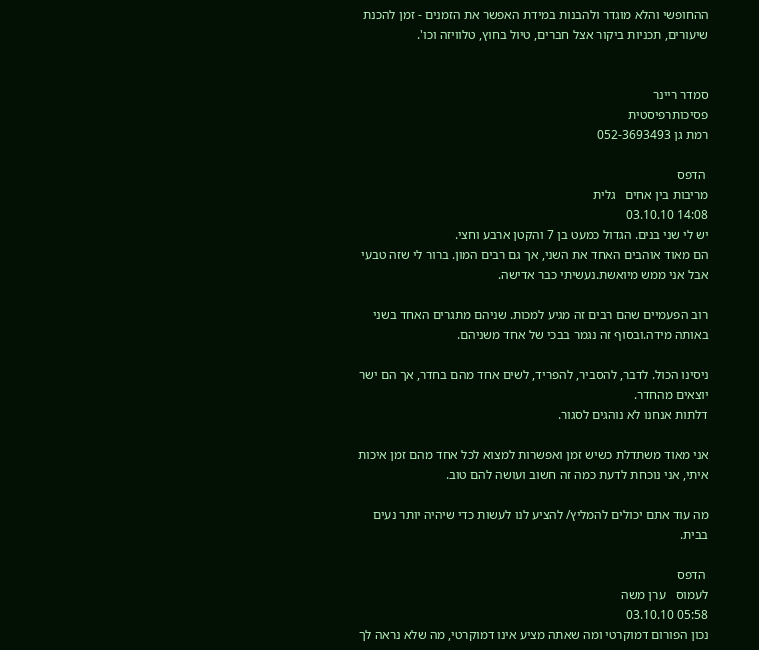ההחופשי והלא מוגדר ולהבנות במידת האפשר את הזמנים - זמן להכנת שיעורים, תכניות ביקור אצל חברים, טיול בחוץ, טלוויזה וכו'.


סמדר ריינר
פסיכותרפיסטית
רמת גן 052-3693493

 הדפס
מריבות בין אחים   גלית
14:08 03.10.10
יש לי שני בנים. הגדול כמעט בן 7 והקטן ארבע וחצי.
הם מאוד אוהבים האחד את השני, אך גם רבים המון. ברור לי שזה טבעי אבל אני ממש מיואשת.נעשיתי כבר אדישה.

רוב הפעמיים שהם רבים זה מגיע למכות. שניהם מתגרים האחד בשני באותה מידה.ובסוף זה נגמר בבכי של אחד משניהם.

ניסינו הכול. לדבר, להסביר, להפריד, לשים אחד מהם בחדר, אך הם ישר יוצאים מהחדר.
דלתות אנחנו לא נוהגים לסגור.

אני מאוד משתדלת כשיש זמן ואפשרות למצוא לכל אחד מהם זמן איכות איתי, אני נוכחת לדעת כמה זה חשוב ועושה להם טוב.

מה עוד אתם יכולים להמליץ/ להציע לנו לעשות כדי שיהיה יותר נעים בבית.

 הדפס
לעמוס   ערן משה
05:58 03.10.10
נכון הפורום דמוקרטי ומה שאתה מציע אינו דמוקרטי, מה שלא נראה לך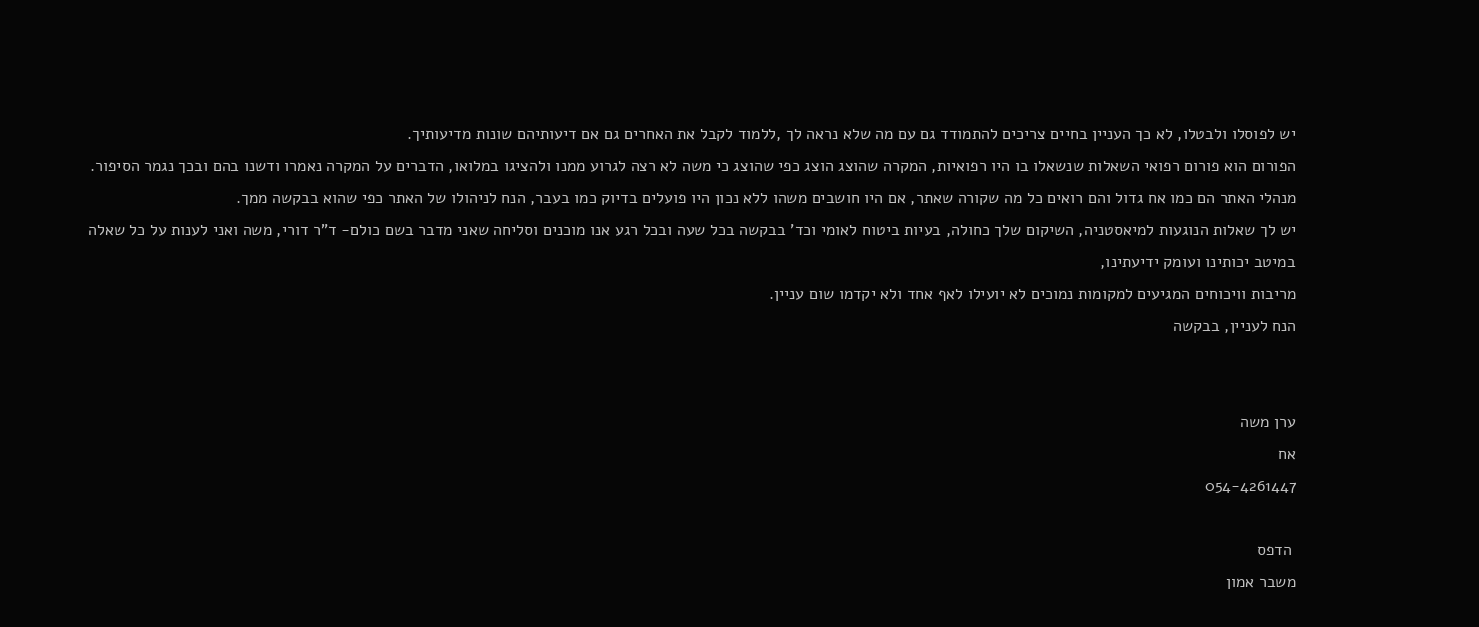יש לפוסלו ולבטלו, לא כך העניין בחיים צריכים להתמודד גם עם מה שלא נראה לך ,ללמוד לקבל את האחרים גם אם דיעותיהם שונות מדיעותיך.
הפורום הוא פורום רפואי השאלות שנשאלו בו היו רפואיות, המקרה שהוצג הוצג כפי שהוצג כי משה לא רצה לגרוע ממנו ולהציגו במלואו, הדברים על המקרה נאמרו ודשנו בהם ובכך נגמר הסיפור.
מנהלי האתר הם כמו אח גדול והם רואים כל מה שקורה שאתר, אם היו חושבים משהו ללא נכון היו פועלים בדיוק כמו בעבר, הנח לניהולו של האתר כפי שהוא בבקשה ממך.
יש לך שאלות הנוגעות למיאסטניה, השיקום שלך כחולה, בעיות ביטוח לאומי וכד' בבקשה בכל שעה ובכל רגע אנו מוכנים וסליחה שאני מדבר בשם כולם- ד"ר דורי, משה ואני לענות על כל שאלה במיטב יכותינו ועומק ידיעתינו,
מריבות וויכוחים המגיעים למקומות נמוכים לא יועילו לאף אחד ולא יקדמו שום עניין.
הנח לעניין, בבקשה


ערן משה
אח
054-4261447

 הדפס
משבר אמון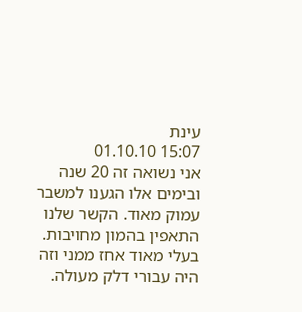עינת
15:07 01.10.10
אני נשואה זה 20 שנה ובימים אלו הגענו למשבר עמוק מאוד. הקשר שלנו התאפין בהמון מחויבות. בעלי מאוד אחז ממני וזה היה עבורי דלק מעולה.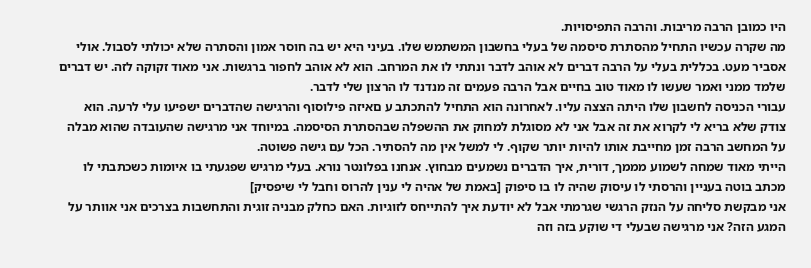היו כמובן הרבה מריבות. והרבה התפיסויות.
מה שקרה עכשיו התחיל מהסתרת סיסמה של בעלי בחשבון המשתמש שלו. בעיני היא יש בה חוסר אמון והסתרה שלא יכולתי לסבול. אולי אסביר מעט. בכללית בעלי על הרבה דברים לא אוהב לדבר ונתתי לו את המרחב. הוא לא אוהב לחפור ברגשות. אני מאוד זקוקה לזה. יש דברים שלמד ממני ואמר שעשו לו מאוד טוב בחיים אבל הרבה פעמים זה מנדנד לו הרצון שלי לדבר.
עבורי הכניסה לחשבון שלו היתה הצצה עליו. לאחרונה הוא התחיל להתכתב ע םאיזה פילוסוף והרגישה שהדברים ישפיעו עלי לרעה. הוא צודק שלא בריא לי לקרוא את זה אבל אני לא מסוגלת למחוק את ההשפלה שבהסתרת הסיסמה. במיוחד אני מרגישה שהעובדה שהוא מבלה על המחשב הרבה זמן מחייבת אותו להיות יותר שקוף. לי למשל אין מה להסתיר. הכל עם גישה פשוטה.
הייתי מאוד שמחה לשמוע מממך, דורית, איך הדברים נשמעים מבחוץ. אנחנו בפלונטר נורא. בעלי מרגיש שפגעתי בו איומות כשכתבתי לו מכתב בוטה בעניין והרסתי לו עיסוק שהיה לו בו סיפוק [באמת של אהיה לי ענין להרוס וחבל לי שיפסיק]
אני מבקשת סליחה על הנזק הרגשי שגרמתי אבל לא יודעת איך להתייחס לזוגיות. האם כחלק מבניה זוגית והתחשבות בצרכים אני אוותר על המגע הזה? אני מרגישה שבעלי די שוקע בזה וזה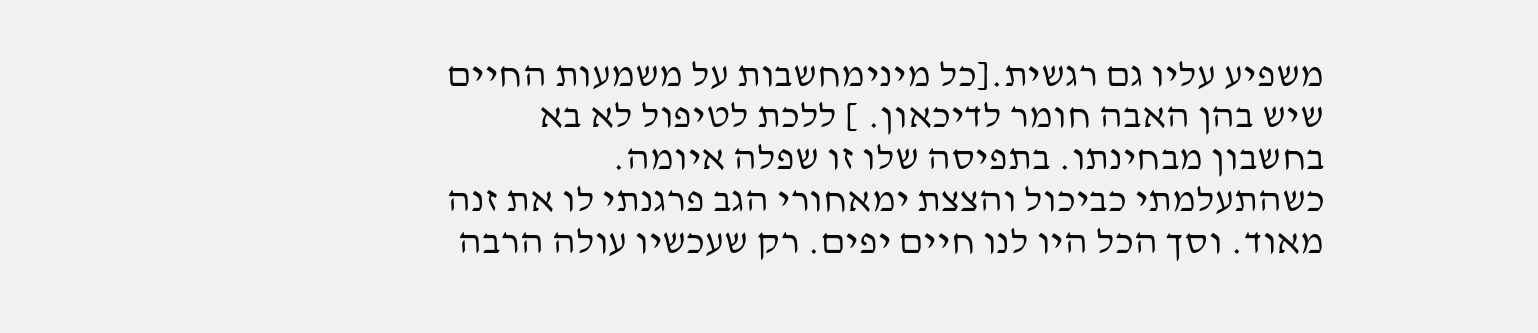משפיע עליו גם רגשית.[כל מינימחשבות על משמעות החיים שיש בהן האבה חומר לדיכאון. ] ללכת לטיפול לא בא בחשבון מבחינתו. בתפיסה שלו זו שפלה איומה.
כשהתעלמתי כביכול והצצת ימאחורי הגב פרגנתי לו את זנה מאוד. וסך הכל היו לנו חיים יפים. רק שעכשיו עולה הרבה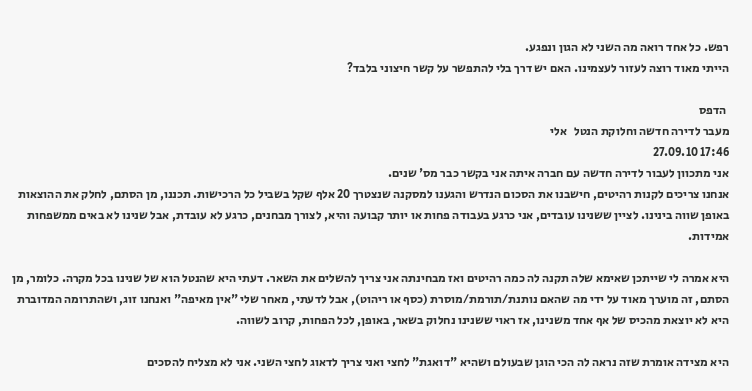רפש. כל אחד רואה מה השני לא הגון ונפגע.
הייתי מאוד רוצה לעזור לעצמינו. האם יש דרך בלי להתפשר על קשר חיצוני בלבד?

 הדפס
מעבר לדירה חדשה וחלוקת הנטל   אלי
17:46 27.09.10
אני מתכוון לעבור לדירה חדשה עם חברה איתה אני בקשר כבר מס' שנים.
אנחנו צריכים לקנות רהיטים, חישבנו את הסכום הנדרש והגענו למסקנה שנצטרך 20 אלף שקל בשביל כל הרכישות. תכננו, מן הסתם, לחלק את ההוצאות באופן שווה בינינו. לציין ששנינו עובדים, אני כרגע בעבודה פחות או יותר קבועה והיא, לצורך מבחנים, כרגע לא עובדת, אבל שנינו לא באים ממשפחות אמידות.

היא אמרה לי שייתכן שאימא שלה תקנה לה כמה רהיטים ואז מבחינתה אני צריך להשלים את השאר. דעתי היא שהנטל הוא של שנינו בכל מקרה. כלומר, מן הסתם, זה מוערך מאוד על ידי מה שהאם נותנת/תורמת/מוסרת (כסף או ריהוט), אבל לדעתי, מאחר שלי "אין מאיפה" ואנחנו זוג, ושהתרומה המדוברת היא לא יוצאת מהכיס של אף אחד משנינו, אז ראוי ששנינו נחלוק בשאר, באופן, לכל הפחות, קרוב לשווה.

היא מצידה אומרת שזה נראה לה הכי הוגן שבעולם ושהיא "דואגת" לחצי ואני צריך לדאוג לחצי השני. אני לא מצליח להסכים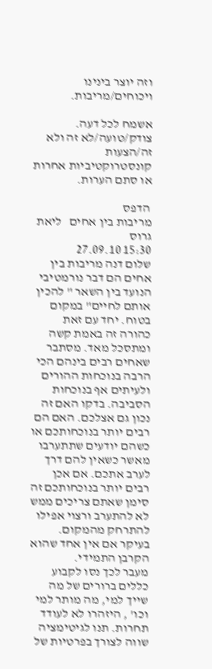וזה יוצר בינינו ויכוחים/מריבות.

אשמח לכל דעה. צודק/טועה/לא זה ולא זה/הצעות קונסטרוקטיביות אחרות או סתם הערות.

 הדפס
מריבות בין אחים   ליאת גרוס
15:30 27.09.10
שלום דנה מריבות בין אחים הם דבר נורמטיבי הנועד בין השאר " להכין אותם לחיים" במקום בטוח. יחד עם זאת כהורה זה באמת קשה ומתסכל מאד. מסתבר שאחים רבים בינהם הכי הרבה בנוכחות ההורים ולעיתים אף בנוכחות הסביבה. בדקו האם זה נכון גם אצלכם. האם הם רבים יותר בנוכחותכם או כשהם יודעים שתתערבו מאשר כשאין להם דרך לערב אתכם. אם אכן רבים יותר בנוכחותכם זה סימן שאתם צריכים ממש לא להתערב ורצוי אפילו להתרחק מהמקום. בעיקר אם אין אחד שהוא הקרבן התמידי.
מעבר לכך נסו לקבוע כללים ברורים של מה שייך למי, מה מותר למי וכו' , היזהרו לא לעודד תחרות. תנו לגיטימציה שווה לצורך בפרטיות של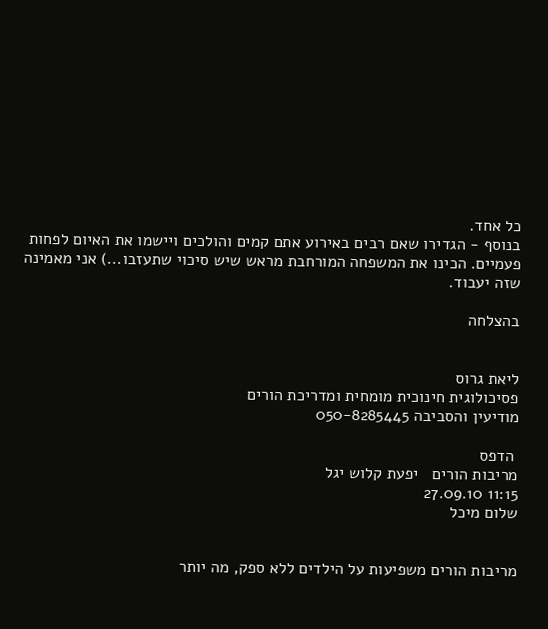כל אחד.
בנוסף - הגדירו שאם רבים באירוע אתם קמים והולכים ויישמו את האיום לפחות פעמיים. הכינו את המשפחה המורחבת מראש שיש סיכוי שתעזבו...) אני מאמינה שזה יעבוד.

בהצלחה


ליאת גרוס
פסיכולוגית חינוכית מומחית ומדריכת הורים
מודיעין והסביבה 050-8285445

 הדפס
מריבות הורים   יפעת קלוש יגל
11:15 27.09.10
שלום מיכל


מריבות הורים משפיעות על הילדים ללא ספק, מה יותר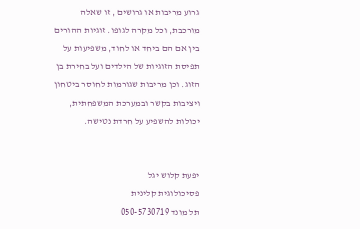גרוע מריבות או גרושים , זו שאלה מורכבת, וכל מקרה לגופו. זוגיות ההורים בין אם הם ביחד או לחוד, משפיעות על תפיסת הזוגיות של הילדים ועל בחירת בן הזוג. וכן מריבות שגורמות לחוסר ביטחון ויציבות בקשר ובמערכת המשפחתית, יכולות להשפיע על חרדת נטישה.


יפעת קלוש יגל
פסיכולוגית קלינית
תל מונד 050-5730719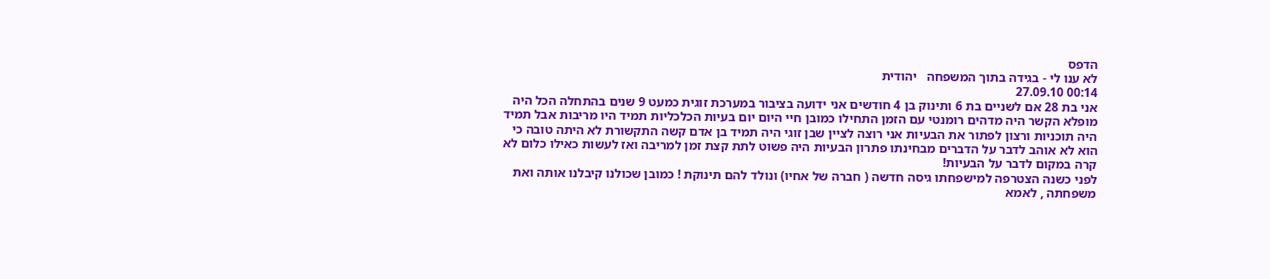הדפס
לא ענו לי - בגידה בתוך המשפחה   יהודית
00:14 27.09.10
אני בת 28 אם לשניים בת 6 ותינוק בן 4 חודשים אני ידועה בציבור במערכת זוגית כמעט 9 שנים בהתחלה הכל היה מופלא הקשר היה מדהים רומנטי עם הזמן התחילו כמובן חיי היום יום בעיות הכלכליות תמיד היו מריבות אבל תמיד היה תוכניות ורצון לפתור את הבעיות אני רוצה לציין שבן זוגי היה תמיד בן אדם קשה התקשורת לא היתה טובה כי הוא לא אוהב לדבר על הדברים מבחינתו פתרון הבעיות היה פשוט לתת קצת זמן למריבה ואז לעשות כאילו כלום לא קרה במקום לדבר על הבעיות!
לפני כשנה הצטרפה למישפחתו גיסה חדשה ( חברה של אחיו) ונולד להם תינוקת ! כמובן שכולנו קיבלנו אותה ואת משפחתה , לאמא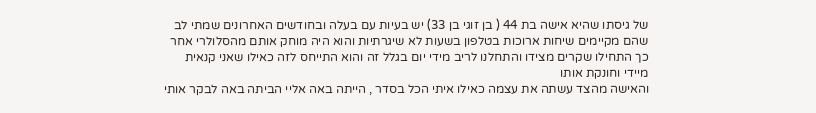של גיסתו שהיא אישה בת 44 ( בן זוגי בן 33) יש בעיות עם בעלה ובחודשים האחרונים שמתי לב שהם מקיימים שיחות ארוכות בטלפון בשעות לא שיגרתיות והוא היה מוחק אותם מהסלולרי אחר כך התחילו שקרים מצידו והתחלנו לריב מידי יום בגלל זה והוא התייחס לזה כאילו שאני קנאית מיידי וחונקת אותו
והאישה מהצד עשתה את עצמה כאילו איתי הכל בסדר , הייתה באה אליי הביתה באה לבקר אותי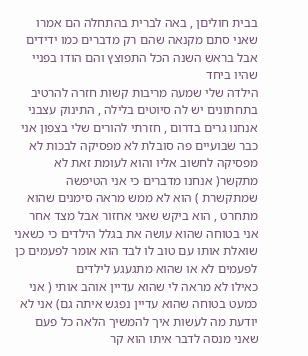בבית חוליםן , באה לברית בהתחלה הם אמרו שאני סתם מקנאה שהם רק מדברים כמו ידידים אבל בראש השנה הכל התפוצץ והם הודו בפניי שהיו ביחד
הילדה שלי שמעה מריבות קשות חזרה להרטיב בתחתונים יש לה סיוטים בלילה , התינוק עצבני
אנחנו גרים בדרום , חזרתי להורים שלי בצפון אני כבר שבועיים פה סובלת לא מפסיקה לבכות לא מפסיקה לחשוב אליו והוא לעומת זאת לא מתקשר( אנחנו מדברים כי אני הטיפשה שמתקשרת ) הוא לא ממש מראה סימנים שהוא מתחרט , הוא ביקש שאני אחזור אבל מצד אחר אני בטוחה שהוא עושה את בגלל הילדים כי כשאני שואלת אותו עם טוב לו לבד הוא אומר לפעמים כן לפעמים לא או שהוא מתגעגע לילדים
כאילו לא מראה לי שהוא עדיין אוהב אותי ( אני כמעט בטוחה שהוא עדיין נפגש איתה גם) אני לא יודעת מה לעשות איך להמשיך הלאה כל פעם שאני מנסה לדבר איתו הוא קר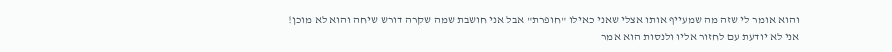והוא אומר לי שזה מה שמעייף אותו אצלי שאני כאילו "חופרת" אבל אני חושבת שמה שקרה דורש שיחה והוא לא מוכן!
אני לא יודעת עם לחזור אליו ולנסות הוא אמר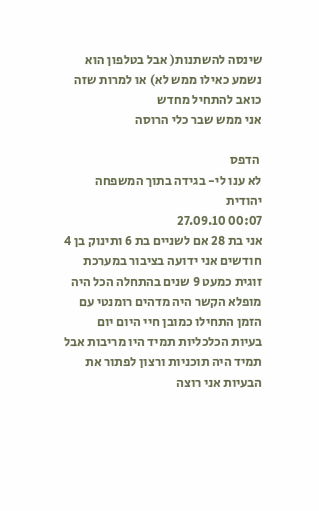שינסה להשתנות( אבל בטלפון הוא נשמע כאילו ממש לא) או למרות שזה כואב להתחיל מחדש
אני ממש שבר כלי הרוסה

 הדפס
לא ענו לי- בגידה בתוך המשפחה   יהודית
00:07 27.09.10
אני בת 28 אם לשניים בת 6 ותינוק בן 4 חודשים אני ידועה בציבור במערכת זוגית כמעט 9 שנים בהתחלה הכל היה מופלא הקשר היה מדהים רומנטי עם הזמן התחילו כמובן חיי היום יום בעיות הכלכליות תמיד היו מריבות אבל תמיד היה תוכניות ורצון לפתור את הבעיות אני רוצה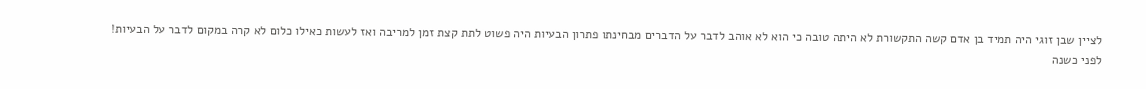לציין שבן זוגי היה תמיד בן אדם קשה התקשורת לא היתה טובה כי הוא לא אוהב לדבר על הדברים מבחינתו פתרון הבעיות היה פשוט לתת קצת זמן למריבה ואז לעשות כאילו כלום לא קרה במקום לדבר על הבעיות!
לפני כשנה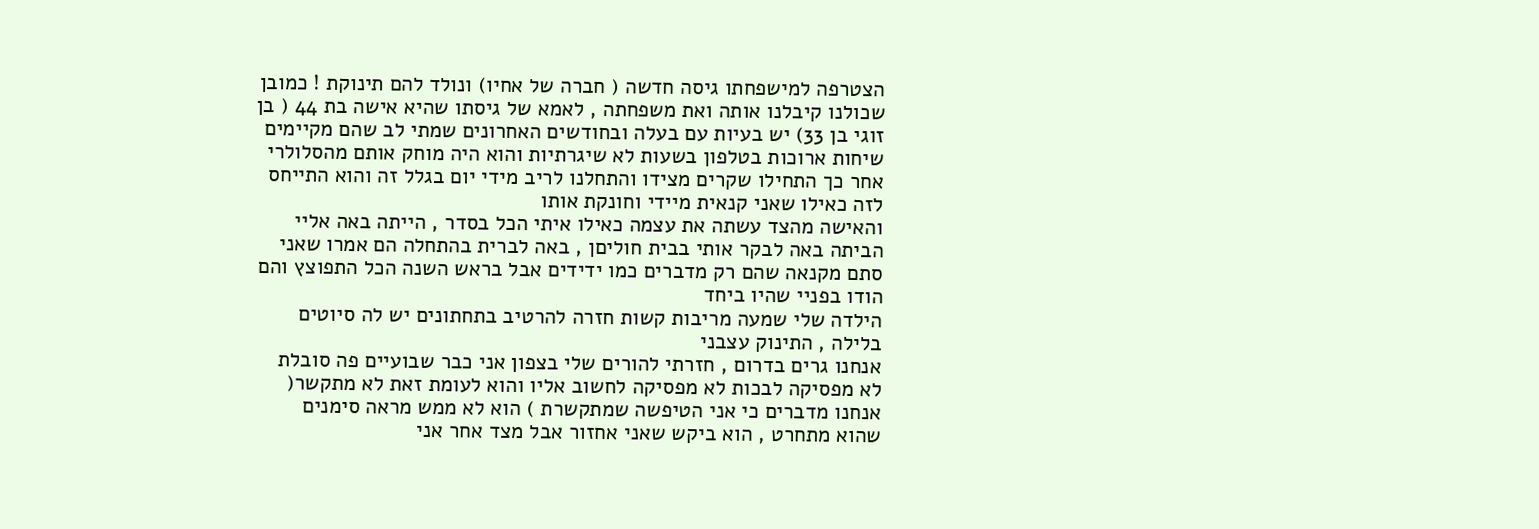הצטרפה למישפחתו גיסה חדשה ( חברה של אחיו) ונולד להם תינוקת ! כמובן שכולנו קיבלנו אותה ואת משפחתה , לאמא של גיסתו שהיא אישה בת 44 ( בן זוגי בן 33) יש בעיות עם בעלה ובחודשים האחרונים שמתי לב שהם מקיימים שיחות ארוכות בטלפון בשעות לא שיגרתיות והוא היה מוחק אותם מהסלולרי אחר כך התחילו שקרים מצידו והתחלנו לריב מידי יום בגלל זה והוא התייחס לזה כאילו שאני קנאית מיידי וחונקת אותו
והאישה מהצד עשתה את עצמה כאילו איתי הכל בסדר , הייתה באה אליי הביתה באה לבקר אותי בבית חוליםן , באה לברית בהתחלה הם אמרו שאני סתם מקנאה שהם רק מדברים כמו ידידים אבל בראש השנה הכל התפוצץ והם הודו בפניי שהיו ביחד
הילדה שלי שמעה מריבות קשות חזרה להרטיב בתחתונים יש לה סיוטים בלילה , התינוק עצבני
אנחנו גרים בדרום , חזרתי להורים שלי בצפון אני כבר שבועיים פה סובלת לא מפסיקה לבכות לא מפסיקה לחשוב אליו והוא לעומת זאת לא מתקשר( אנחנו מדברים כי אני הטיפשה שמתקשרת ) הוא לא ממש מראה סימנים שהוא מתחרט , הוא ביקש שאני אחזור אבל מצד אחר אני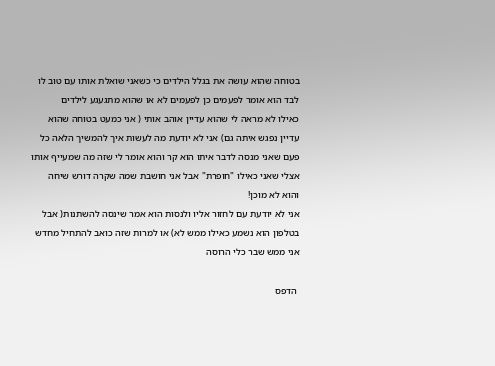בטוחה שהוא עושה את בגלל הילדים כי כשאני שואלת אותו עם טוב לו לבד הוא אומר לפעמים כן לפעמים לא או שהוא מתגעגע לילדים
כאילו לא מראה לי שהוא עדיין אוהב אותי ( אני כמעט בטוחה שהוא עדיין נפגש איתה גם) אני לא יודעת מה לעשות איך להמשיך הלאה כל פעם שאני מנסה לדבר איתו הוא קר והוא אומר לי שזה מה שמעייף אותו אצלי שאני כאילו "חופרת" אבל אני חושבת שמה שקרה דורש שיחה והוא לא מוכן!
אני לא יודעת עם לחזור אליו ולנסות הוא אמר שינסה להשתנות( אבל בטלפון הוא נשמע כאילו ממש לא) או למרות שזה כואב להתחיל מחדש
אני ממש שבר כלי הרוסה

 הדפס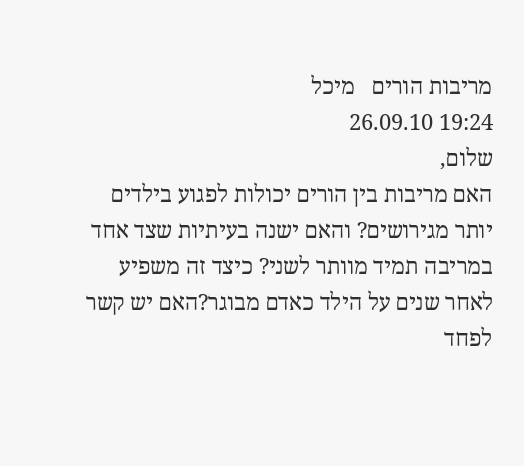מריבות הורים   מיכל
19:24 26.09.10
שלום,
האם מריבות בין הורים יכולות לפגוע בילדים יותר מגירושים? והאם ישנה בעיתיות שצד אחד במריבה תמיד מוותר לשני? כיצד זה משפיע לאחר שנים על הילד כאדם מבוגר?האם יש קשר לפחד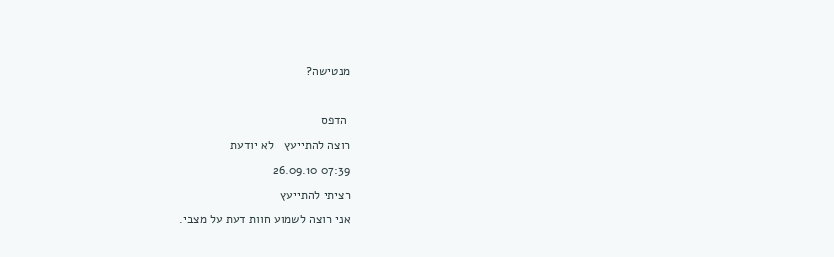מנטישה?

 הדפס
רוצה להתייעץ   לא יודעת
07:39 26.09.10
רציתי להתייעץ
אני רוצה לשמוע חוות דעת על מצבי.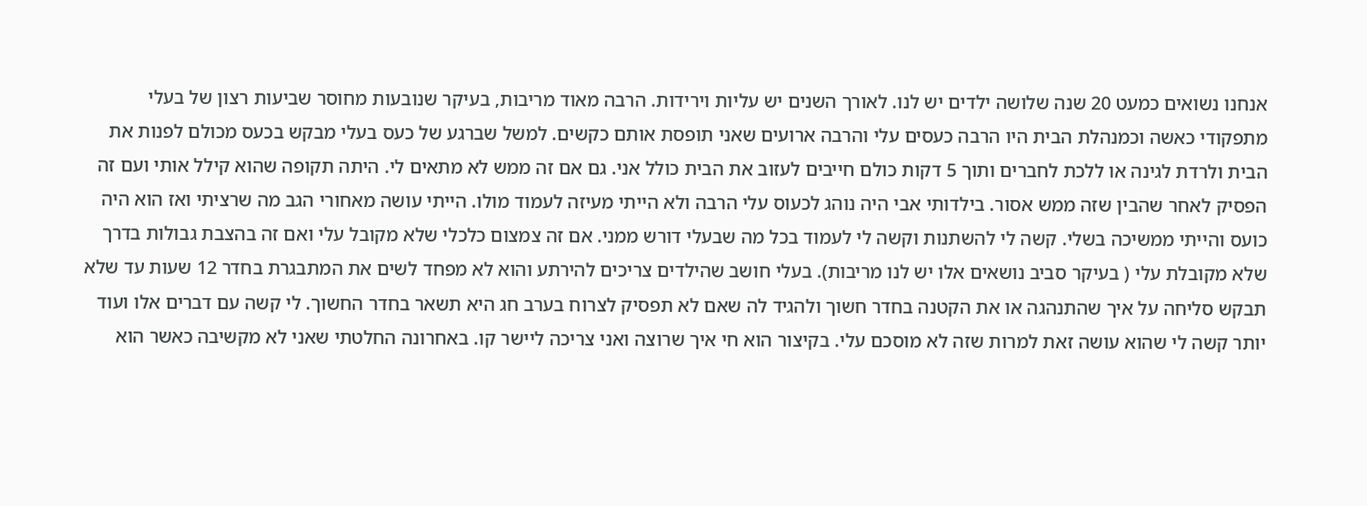אנחנו נשואים כמעט 20 שנה שלושה ילדים יש לנו. לאורך השנים יש עליות וירידות. הרבה מאוד מריבות, בעיקר שנובעות מחוסר שביעות רצון של בעלי מתפקודי כאשה וכמנהלת הבית היו הרבה כעסים עלי והרבה ארועים שאני תופסת אותם כקשים. למשל שברגע של כעס בעלי מבקש בכעס מכולם לפנות את הבית ולרדת לגינה או ללכת לחברים ותוך 5 דקות כולם חייבים לעזוב את הבית כולל אני. גם אם זה ממש לא מתאים לי. היתה תקופה שהוא קילל אותי ועם זה הפסיק לאחר שהבין שזה ממש אסור. בילדותי אבי היה נוהג לכעוס עלי הרבה ולא הייתי מעיזה לעמוד מולו. הייתי עושה מאחורי הגב מה שרציתי ואז הוא היה כועס והייתי ממשיכה בשלי. קשה לי להשתנות וקשה לי לעמוד בכל מה שבעלי דורש ממני. אם זה צמצום כלכלי שלא מקובל עלי ואם זה בהצבת גבולות בדרך שלא מקובלת עלי ( בעיקר סביב נושאים אלו יש לנו מריבות). בעלי חושב שהילדים צריכים להירתע והוא לא מפחד לשים את המתבגרת בחדר 12 שעות עד שלא תבקש סליחה על איך שהתנהגה או את הקטנה בחדר חשוך ולהגיד לה שאם לא תפסיק לצרוח בערב חג היא תשאר בחדר החשוך. לי קשה עם דברים אלו ועוד יותר קשה לי שהוא עושה זאת למרות שזה לא מוסכם עלי. בקיצור הוא חי איך שרוצה ואני צריכה ליישר קו. באחרונה החלטתי שאני לא מקשיבה כאשר הוא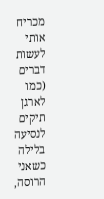מכריח אותי לעשות דברים (כמו לארגן תיקים לנסיעה בלילה כשאני הרוסה,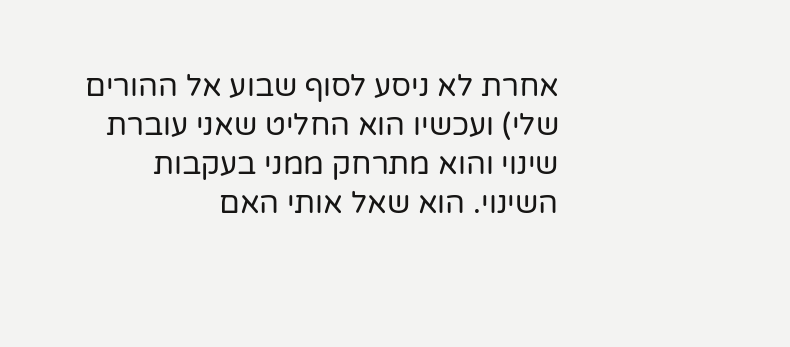אחרת לא ניסע לסוף שבוע אל ההורים שלי) ועכשיו הוא החליט שאני עוברת שינוי והוא מתרחק ממני בעקבות השינוי. הוא שאל אותי האם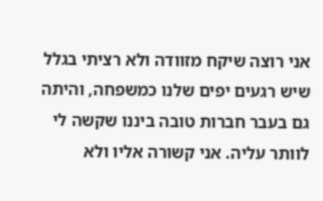אני רוצה שיקח מזוודה ולא רציתי בגלל שיש רגעים יפים שלנו כמשפחה, והיתה גם בעבר חברות טובה ביננו שקשה לי לוותר עליה. אני קשורה אליו ולא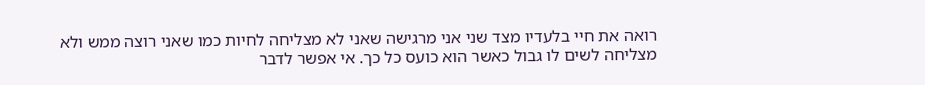רואה את חיי בלעדיו מצד שני אני מרגישה שאני לא מצליחה לחיות כמו שאני רוצה ממש ולא מצליחה לשים לו גבול כאשר הוא כועס כל כך. אי אפשר לדבר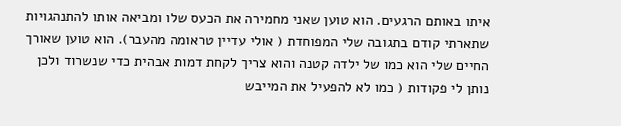איתו באותם הרגעים. הוא טוען שאני מחמירה את הכעס שלו ומביאה אותו להתנהגויות שתארתי קודם בתגובה שלי המפוחדת ( אולי עדיין טראומה מהעבר). הוא טוען שאורך החיים שלי הוא כמו של ילדה קטנה והוא צריך לקחת דמות אבהית כדי שנשרוד ולכן נותן לי פקודות ( כמו לא להפעיל את המייבש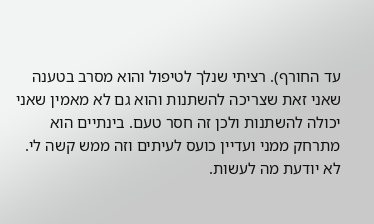עד החורף). רציתי שנלך לטיפול והוא מסרב בטענה שאני זאת שצריכה להשתנות והוא גם לא מאמין שאני יכולה להשתנות ולכן זה חסר טעם. בינתיים הוא מתרחק ממני ועדיין כועס לעיתים וזה ממש קשה לי. לא יודעת מה לעשות.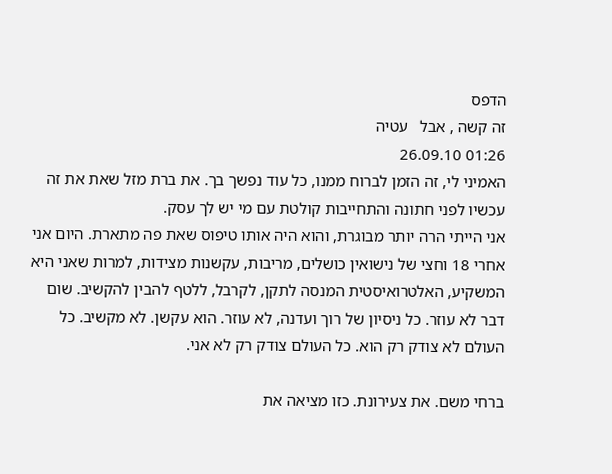הדפס
זה קשה , אבל   עטיה
01:26 26.09.10
האמיני לי, זה הזמן לברוח ממנו, כל עוד נפשך בך. את ברת מזל שאת את זה עכשיו לפני חתונה והתחייבות קולטת עם מי יש לך עסק.
אני הייתי הרה יותר מבוגרת, והוא היה אותו טיפוס שאת פה מתארת. היום אני אחרי 18 וחצי של נישואין כושלים, מריבות, עקשנות מצידות, למרות שאני היא המשקיע, האלטרואיסטית המנסה לתקן, לקרבל, ללטף להבין להקשיב. שום דבר לא עוזר. כל ניסיון של רוך ועדנה, לא עוזר. הוא עקשן. לא מקשיב. כל העולם לא צודק רק הוא. כל העולם צודק רק לא אני.

ברחי משם. את צעירונת. כזו מציאה את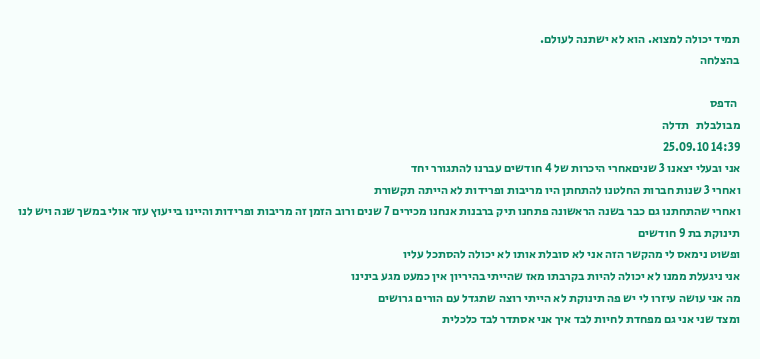תמיד יכולה למצוא. הוא לא ישתנה לעולם.
בהצלחה

 הדפס
מבולבלת   תדלה
14:39 25.09.10
אני ובעלי יצאנו 3 שניםאחרי היכרות של 4 חודשים עברנו להתגורר יחד
ואחרי 3 שנות חברות החלטנו להתחתן היו מריבות ופרידות לא הייתה תקשורת
ואחרי שהתחתנו גם כבר בשנה הראשונה פתחנו תיק ברבנות אנחנו מכירים 7 שנים ורוב הזמן זה מריבות ופרידות והיינו בייעוץ עזר אולי במשך שנה ויש לנו תינוקת בת 9 חודשים
ופשוט נימאס לי מהקשר הזה אני לא סובלת אותו לא יכולה להסתכל עליו
אני ניגעלת ממנו לא יכולה להיות בקרבתו מאז שהייתי בהיריון אין כמעט מגע בינינו
מה אני עושה עיזרו לי יש פה תינוקת לא הייתי רוצה שתגדל עם הורים גרושים
ומצד שני אני גם מפחדת לחיות לבד איך אני אסתדר לבד כלכלית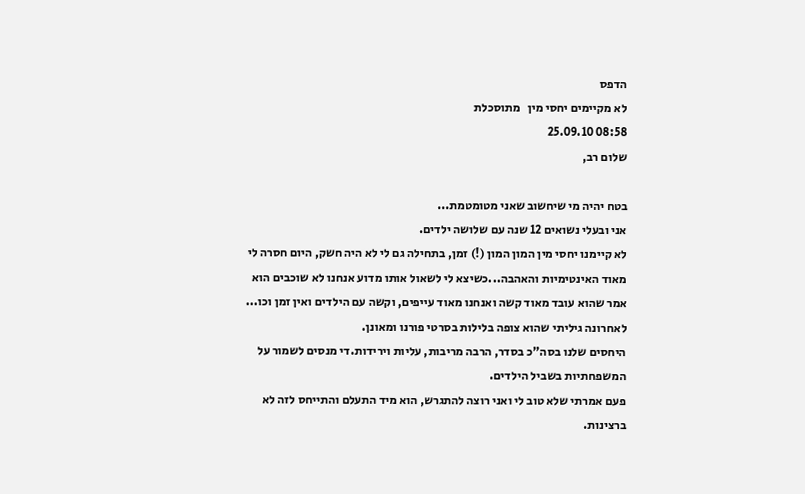הדפס
לא מקיימים יחסי מין   מתוסכלת
08:58 25.09.10
שלום רב,

בטח יהיה מי שיחשוב שאני מטומטמת...
אני ובעלי נשואים 12 שנה עם שלושה ילדים.
לא קיימנו יחסי מין המון המון (!) זמן, בתחילה גם לי לא היה חשק, היום חסרה לי מאוד האינטימיות והאהבה...כשיצא לי לשאול אותו מדוע אנחנו לא שוכבים הוא אמר שהוא עובד מאוד קשה ואנחנו מאוד עייפים, וקשה עם הילדים ואין זמן וכו...
לאחרונה גיליתי שהוא צופה בלילות בסרטי פורנו ומאונן.
היחסים שלנו בסה"כ בסדר, הרבה מריבות, עליות וירידות.די מנסים לשמור על המשפחתיות בשביל הילדים.
פעם אמרתי שלא טוב לי ואני רוצה להתגרש, הוא מיד התעלם והתייחס לזה לא ברצינות.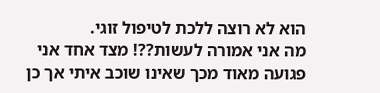הוא לא רוצה ללכת לטיפול זוגי.
מה אני אמורה לעשות??! מצד אחד אני פגועה מאוד מכך שאינו שוכב איתי אך כן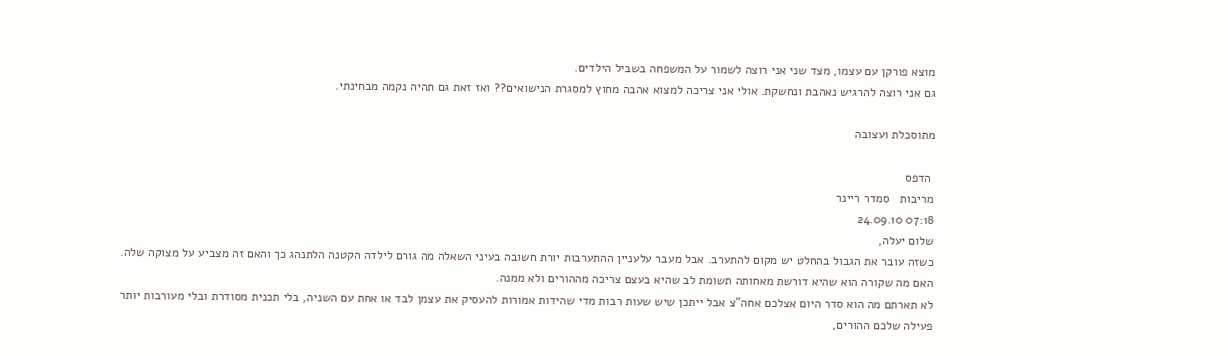מוצא פורקן עם עצמו, מצד שני אני רוצה לשמור על המשפחה בשביל הילדים.
גם אני רוצה להרגיש נאהבת ונחשקת. אולי אני צריכה למצוא אהבה מחוץ למסגרת הנישואים?? ואז זאת גם תהיה נקמה מבחינתי.

מתוסכלת ועצובה

 הדפס
מריבות   סמדר ריינר
07:18 24.09.10
שלום יעלה,
כשזה עובר את הגבול בהחלט יש מקום להתערב. אבל מעבר עלעניין ההתערבות יורת חשובה בעיני השאלה מה גורם לילדה הקטנה הלתנהג כך והאם זה מצביע על מצוקה שלה. האם מה שקורה הוא שהיא דורשת מאחותה תשומת לב שהיא בעצם צריכה מההורים ולא ממנה.
לא תארתם מה הוא סדר היום אצלכם אחה"צ אבל ייתכן שיש שעות רבות מדי שהידות אמורות להעסיק את עצמן לבד או אחת עם השניה, בלי תכנית מסודרת ובלי מעורבות יותר פעילה שלכם ההורים,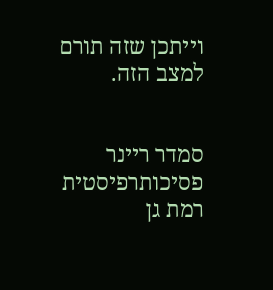וייתכן שזה תורם למצב הזה.


סמדר ריינר
פסיכותרפיסטית
רמת גן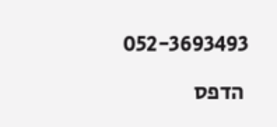052-3693493

 הדפס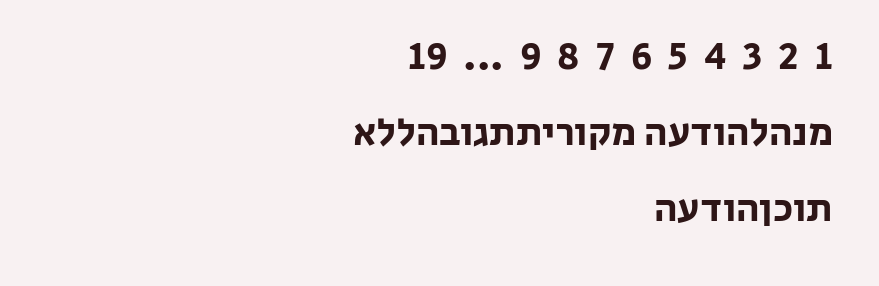1  2  3  4  5  6  7  8  9  ...  19
מנהלהודעה מקוריתתגובהללא תוכןהודעה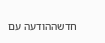חדשההודעה עם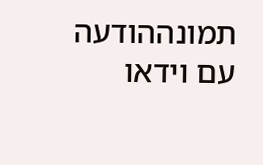תמונההודעה עם וידאו